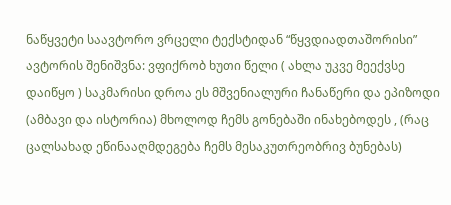ნაწყვეტი საავტორო ვრცელი ტექსტიდან “წყვდიადთაშორისი”
ავტორის შენიშვნა: ვფიქრობ ხუთი წელი ( ახლა უკვე მეექვსე დაიწყო ) საკმარისი დროა ეს მშვენიალური ჩანაწერი და ეპიზოდი (ამბავი და ისტორია) მხოლოდ ჩემს გონებაში ინახებოდეს , (რაც ცალსახად ეწინააღმდეგება ჩემს მესაკუთრეობრივ ბუნებას)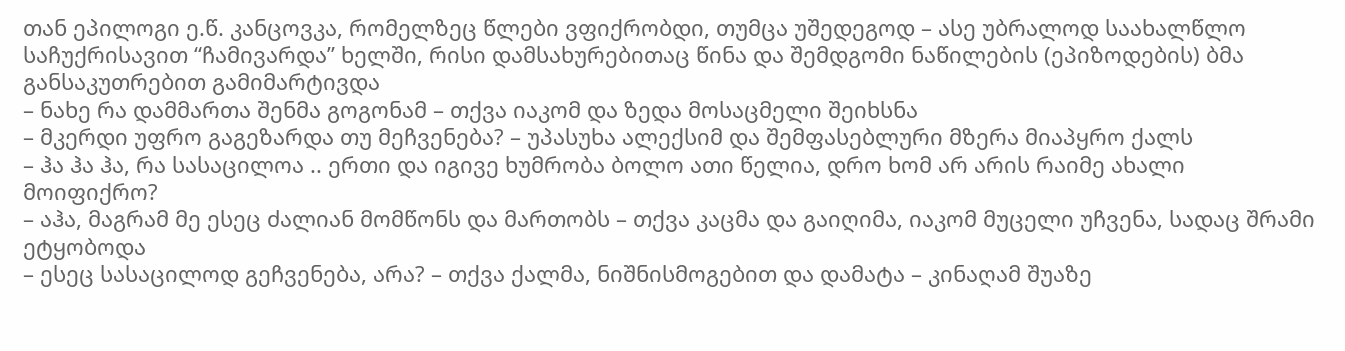თან ეპილოგი ე.წ. კანცოვკა, რომელზეც წლები ვფიქრობდი, თუმცა უშედეგოდ – ასე უბრალოდ საახალწლო საჩუქრისავით “ჩამივარდა” ხელში, რისი დამსახურებითაც წინა და შემდგომი ნაწილების (ეპიზოდების) ბმა განსაკუთრებით გამიმარტივდა
– ნახე რა დამმართა შენმა გოგონამ – თქვა იაკომ და ზედა მოსაცმელი შეიხსნა
– მკერდი უფრო გაგეზარდა თუ მეჩვენება? – უპასუხა ალექსიმ და შემფასებლური მზერა მიაპყრო ქალს
– ჰა ჰა ჰა, რა სასაცილოა .. ერთი და იგივე ხუმრობა ბოლო ათი წელია, დრო ხომ არ არის რაიმე ახალი მოიფიქრო?
– აჰა, მაგრამ მე ესეც ძალიან მომწონს და მართობს – თქვა კაცმა და გაიღიმა, იაკომ მუცელი უჩვენა, სადაც შრამი ეტყობოდა
– ესეც სასაცილოდ გეჩვენება, არა? – თქვა ქალმა, ნიშნისმოგებით და დამატა – კინაღამ შუაზე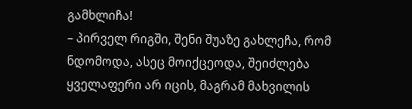გამხლიჩა!
– პირველ რიგში, შენი შუაზე გახლეჩა, რომ ნდომოდა, ასეც მოიქცეოდა, შეიძლება ყველაფერი არ იცის, მაგრამ მახვილის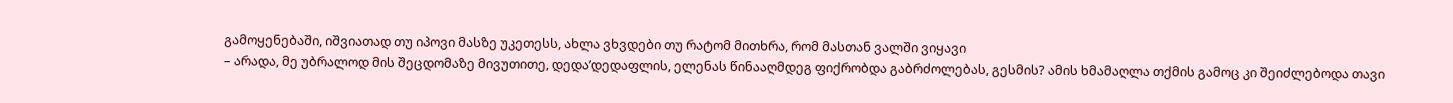გამოყენებაში, იშვიათად თუ იპოვი მასზე უკეთესს, ახლა ვხვდები თუ რატომ მითხრა, რომ მასთან ვალში ვიყავი
– არადა, მე უბრალოდ მის შეცდომაზე მივუთითე, დედა’დედაფლის, ელენას წინააღმდეგ ფიქრობდა გაბრძოლებას, გესმის? ამის ხმამაღლა თქმის გამოც კი შეიძლებოდა თავი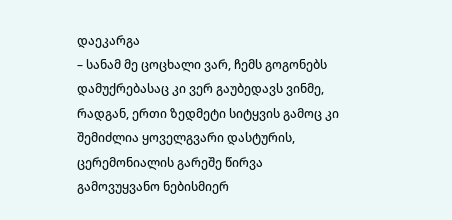დაეკარგა
– სანამ მე ცოცხალი ვარ, ჩემს გოგონებს დამუქრებასაც კი ვერ გაუბედავს ვინმე, რადგან, ერთი ზედმეტი სიტყვის გამოც კი შემიძლია ყოველგვარი დასტურის, ცერემონიალის გარეშე წირვა გამოვუყვანო ნებისმიერ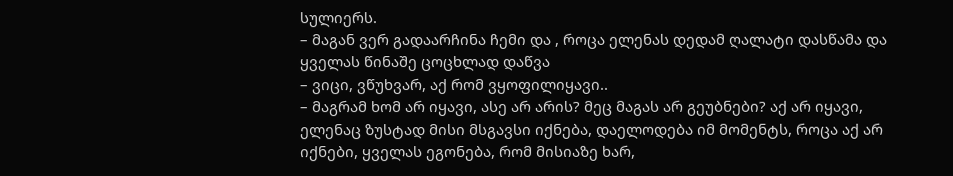სულიერს.
– მაგან ვერ გადაარჩინა ჩემი და , როცა ელენას დედამ ღალატი დასწამა და ყველას წინაშე ცოცხლად დაწვა
– ვიცი, ვწუხვარ, აქ რომ ვყოფილიყავი..
– მაგრამ ხომ არ იყავი, ასე არ არის? მეც მაგას არ გეუბნები? აქ არ იყავი, ელენაც ზუსტად მისი მსგავსი იქნება, დაელოდება იმ მომენტს, როცა აქ არ იქნები, ყველას ეგონება, რომ მისიაზე ხარ,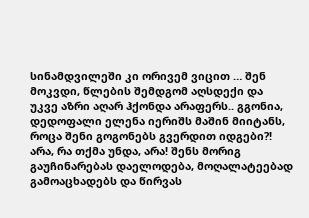სინამდვილეში კი ორივემ ვიცით … შენ მოკვდი, წლების შემდგომ აღსდექი და უკვე აზრი აღარ ჰქონდა არაფერს.. გგონია, დედოფალი ელენა იერიშს მაშინ მიიტანს, როცა შენი გოგონებს გვერდით იდგები?! არა, რა თქმა უნდა, არა! შენს მორიგ გაუჩინარებას დაელოდება, მოღალატეებად გამოაცხადებს და წირვას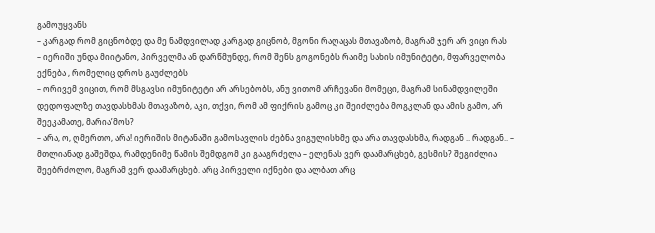გამოუყვანს
– კარგად რომ გიცნობდე და მე ნამდვილად კარგად გიცნობ, მგონი რაღაცას მთავაზობ, მაგრამ ჯერ არ ვიცი რას
– იერიში უნდა მიიტანო, პირველმა ან დარწმუნდე, რომ შენს გოგონებს რაიმე სახის იმუნიტეტი, მფარველობა ექნება , რომელიც დროს გაუძლებს
– ორივემ ვიცით, რომ მსგავსი იმუნიტეტი არ არსებობს, ანუ ვითომ არჩევანი მომეცი, მაგრამ სინამდვილეში დედოფალზე თავდასხმას მთავაზობ, აკი, თქვი, რომ ამ ფიქრის გამოც კი შეიძლება მოგკლან და ამის გამო, არ შეეკამათე, მარია’მოს?
– არა, ო, ღმერთო, არა! იერიშის მიტანაში გამოსავლის ძებნა ვიგულისხმე და არა თავდასხმა, რადგან .. რადგან.. – მთლიანად გაშეშდა, რამდენიმე წამის შემდგომ კი გააგრძელა – ელენას ვერ დაამარცხებ, გესმის? შეგიძლია შეებრძოლო, მაგრამ ვერ დაამარცხებ. არც პირველი იქნები და ალბათ არც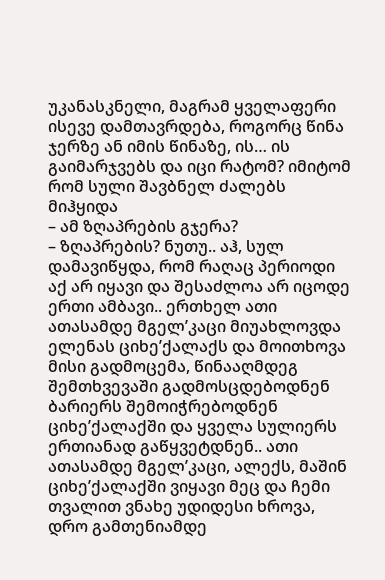უკანასკნელი, მაგრამ ყველაფერი ისევე დამთავრდება, როგორც წინა ჯერზე ან იმის წინაზე, ის… ის გაიმარჯვებს და იცი რატომ? იმიტომ რომ სული შავბნელ ძალებს მიჰყიდა
– ამ ზღაპრების გჯერა?
– ზღაპრების? ნუთუ.. აჰ, სულ დამავიწყდა, რომ რაღაც პერიოდი აქ არ იყავი და შესაძლოა არ იცოდე ერთი ამბავი.. ერთხელ ათი ათასამდე მგელ’კაცი მიუახლოვდა ელენას ციხე’ქალაქს და მოითხოვა მისი გადმოცემა, წინააღმდეგ შემთხვევაში გადმოსცდებოდნენ ბარიერს შემოიჭრებოდნენ ციხე’ქალაქში და ყველა სულიერს ერთიანად გაწყვეტდნენ.. ათი ათასამდე მგელ’კაცი, ალექს, მაშინ ციხე’ქალაქში ვიყავი მეც და ჩემი თვალით ვნახე უდიდესი ხროვა, დრო გამთენიამდე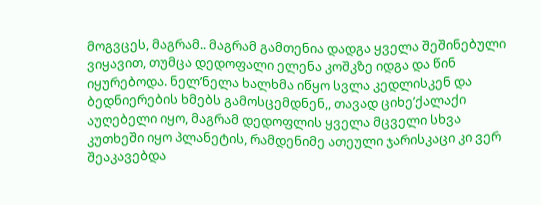მოგვცეს, მაგრამ.. მაგრამ გამთენია დადგა ყველა შეშინებული ვიყავით, თუმცა დედოფალი ელენა კოშკზე იდგა და წინ იყურებოდა. ნელ’ნელა ხალხმა იწყო სვლა კედლისკენ და ბედნიერების ხმებს გამოსცემდნენ,, თავად ციხე’ქალაქი აუღებელი იყო, მაგრამ დედოფლის ყველა მცველი სხვა კუთხეში იყო პლანეტის, რამდენიმე ათეული ჯარისკაცი კი ვერ შეაკავებდა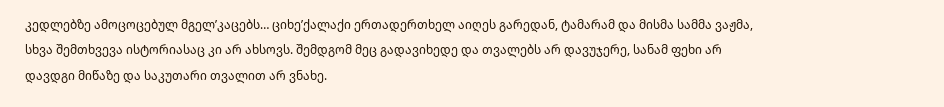კედლებზე ამოცოცებულ მგელ’კაცებს… ციხე’ქალაქი ერთადერთხელ აიღეს გარედან, ტამარამ და მისმა სამმა ვაჟმა, სხვა შემთხვევა ისტორიასაც კი არ ახსოვს. შემდგომ მეც გადავიხედე და თვალებს არ დავუჯერე, სანამ ფეხი არ დავდგი მიწაზე და საკუთარი თვალით არ ვნახე.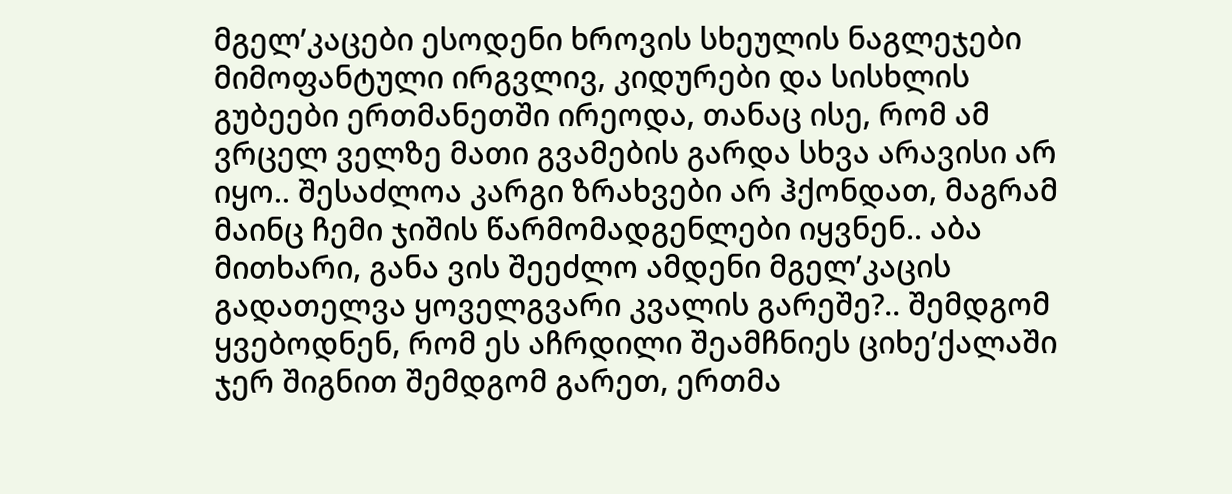მგელ’კაცები ესოდენი ხროვის სხეულის ნაგლეჯები მიმოფანტული ირგვლივ, კიდურები და სისხლის გუბეები ერთმანეთში ირეოდა, თანაც ისე, რომ ამ ვრცელ ველზე მათი გვამების გარდა სხვა არავისი არ იყო.. შესაძლოა კარგი ზრახვები არ ჰქონდათ, მაგრამ მაინც ჩემი ჯიშის წარმომადგენლები იყვნენ.. აბა მითხარი, განა ვის შეეძლო ამდენი მგელ’კაცის გადათელვა ყოველგვარი კვალის გარეშე?.. შემდგომ ყვებოდნენ, რომ ეს აჩრდილი შეამჩნიეს ციხე’ქალაში ჯერ შიგნით შემდგომ გარეთ, ერთმა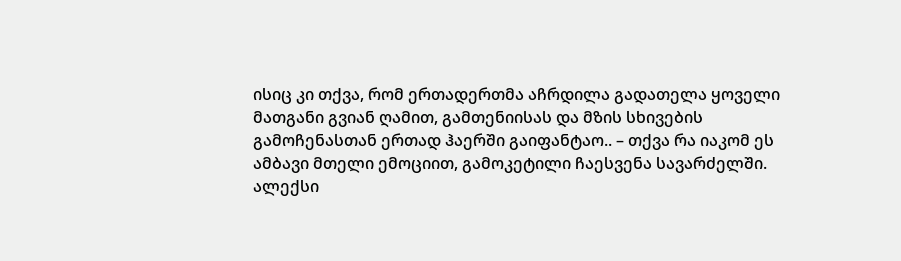ისიც კი თქვა, რომ ერთადერთმა აჩრდილა გადათელა ყოველი მათგანი გვიან ღამით, გამთენიისას და მზის სხივების გამოჩენასთან ერთად ჰაერში გაიფანტაო.. – თქვა რა იაკომ ეს ამბავი მთელი ემოციით, გამოკეტილი ჩაესვენა სავარძელში.
ალექსი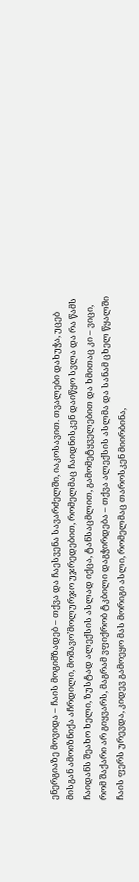ენერგიაზე მოვიდა – ჩაის მოგიმზადებ – თქვა და ჩაესვენა სავარძელში, იაკოსავით. თვალები დახუჭა, უცებ მისგან ამოიზნიქა აჩრდილი, მოშავო’მოლურჯო უჯრედებით, რომელმაც ჩაიდნისკენ დაიწყო სვლა და რა წამს ჩაიდანს შეახო ხელი, ზუსტად ალექსის ასლად იქცა, ტანსაცმლით, გამომეტყველებით და ხმითაც კი – ვიცი, რომ შაქარი არ გიყვარს, მაგრამ ვფიქრობ ტკბილი დაგჭირდება – თქვა ალექსის ასლმა და სანამ ცხელ წყალში ჩაის ფერს ურევდა, კიდევ გამოეყო მას მორიგი ასლი, რომელმაც თაროსკენ მიირბინა,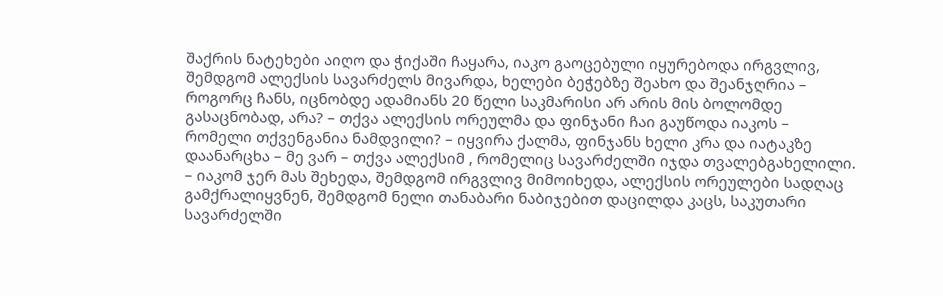შაქრის ნატეხები აიღო და ჭიქაში ჩაყარა, იაკო გაოცებული იყურებოდა ირგვლივ, შემდგომ ალექსის სავარძელს მივარდა, ხელები ბეჭებზე შეახო და შეანჯღრია – როგორც ჩანს, იცნობდე ადამიანს 20 წელი საკმარისი არ არის მის ბოლომდე გასაცნობად, არა? – თქვა ალექსის ორეულმა და ფინჯანი ჩაი გაუწოდა იაკოს – რომელი თქვენგანია ნამდვილი? – იყვირა ქალმა, ფინჯანს ხელი კრა და იატაკზე დაანარცხა – მე ვარ – თქვა ალექსიმ , რომელიც სავარძელში იჯდა თვალებგახელილი. – იაკომ ჯერ მას შეხედა, შემდგომ ირგვლივ მიმოიხედა, ალექსის ორეულები სადღაც გამქრალიყვნენ, შემდგომ ნელი თანაბარი ნაბიჯებით დაცილდა კაცს, საკუთარი სავარძელში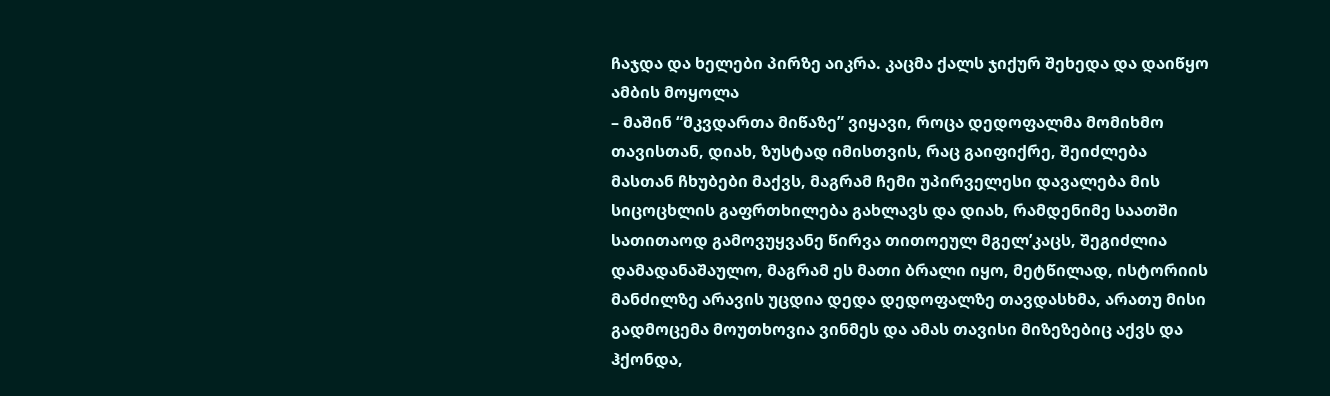ჩაჯდა და ხელები პირზე აიკრა. კაცმა ქალს ჯიქურ შეხედა და დაიწყო ამბის მოყოლა
– მაშინ “მკვდართა მიწაზე” ვიყავი, როცა დედოფალმა მომიხმო თავისთან, დიახ, ზუსტად იმისთვის, რაც გაიფიქრე, შეიძლება მასთან ჩხუბები მაქვს, მაგრამ ჩემი უპირველესი დავალება მის სიცოცხლის გაფრთხილება გახლავს და დიახ, რამდენიმე საათში სათითაოდ გამოვუყვანე წირვა თითოეულ მგელ’კაცს, შეგიძლია დამადანაშაულო, მაგრამ ეს მათი ბრალი იყო, მეტწილად, ისტორიის მანძილზე არავის უცდია დედა დედოფალზე თავდასხმა, არათუ მისი გადმოცემა მოუთხოვია ვინმეს და ამას თავისი მიზეზებიც აქვს და ჰქონდა,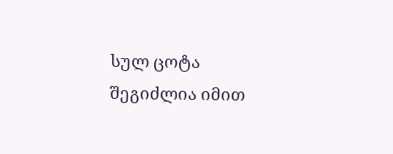სულ ცოტა შეგიძლია იმით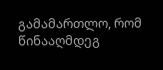გამამართლო, რომ წინააღმდეგ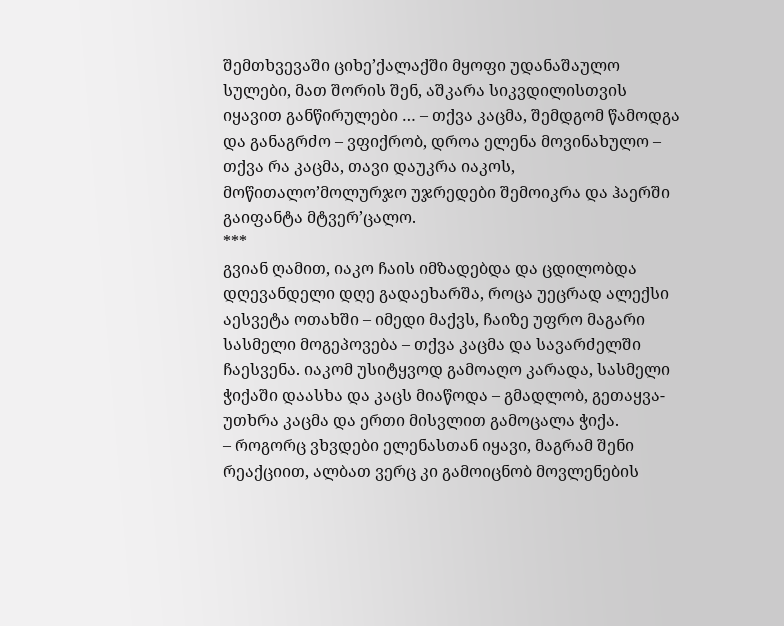შემთხვევაში ციხე’ქალაქში მყოფი უდანაშაულო სულები, მათ შორის შენ, აშკარა სიკვდილისთვის იყავით განწირულები … – თქვა კაცმა, შემდგომ წამოდგა და განაგრძო – ვფიქრობ, დროა ელენა მოვინახულო – თქვა რა კაცმა, თავი დაუკრა იაკოს, მოწითალო’მოლურჯო უჯრედები შემოიკრა და ჰაერში გაიფანტა მტვერ’ცალო.
***
გვიან ღამით, იაკო ჩაის იმზადებდა და ცდილობდა დღევანდელი დღე გადაეხარშა, როცა უეცრად ალექსი აესვეტა ოთახში – იმედი მაქვს, ჩაიზე უფრო მაგარი სასმელი მოგეპოვება – თქვა კაცმა და სავარძელში ჩაესვენა. იაკომ უსიტყვოდ გამოაღო კარადა, სასმელი ჭიქაში დაასხა და კაცს მიაწოდა – გმადლობ, გეთაყვა- უთხრა კაცმა და ერთი მისვლით გამოცალა ჭიქა.
– როგორც ვხვდები ელენასთან იყავი, მაგრამ შენი რეაქციით, ალბათ ვერც კი გამოიცნობ მოვლენების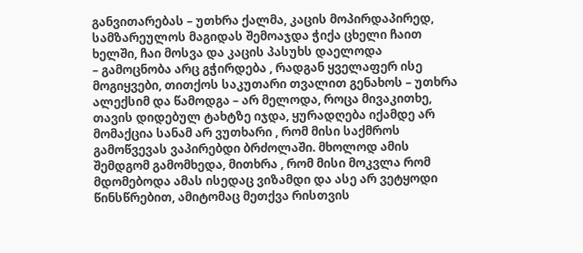განვითარებას – უთხრა ქალმა, კაცის მოპირდაპირედ, სამზარეულოს მაგიდას შემოაჯდა ჭიქა ცხელი ჩაით ხელში, ჩაი მოსვა და კაცის პასუხს დაელოდა
– გამოცნობა არც გჭირდება , რადგან ყველაფერ ისე მოგიყვები, თითქოს საკუთარი თვალით გენახოს – უთხრა ალექსიმ და წამოდგა – არ მელოდა, როცა მივაკითხე, თავის დიდებულ ტახტზე იჯდა, ყურადღება იქამდე არ მომაქცია სანამ არ ვუთხარი , რომ მისი საქმროს გამოწვევას ვაპირებდი ბრძოლაში. მხოლოდ ამის შემდგომ გამომხედა, მითხრა , რომ მისი მოკვლა რომ მდომებოდა ამას ისედაც ვიზამდი და ასე არ ვეტყოდი წინსწრებით, ამიტომაც მეთქვა რისთვის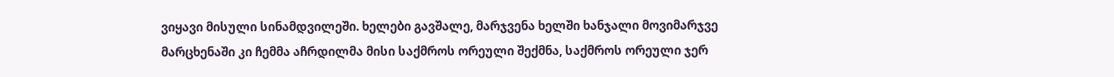ვიყავი მისული სინამდვილეში. ხელები გავშალე, მარჯვენა ხელში ხანჯალი მოვიმარჯვე მარცხენაში კი ჩემმა აჩრდილმა მისი საქმროს ორეული შექმნა, საქმროს ორეული ჯერ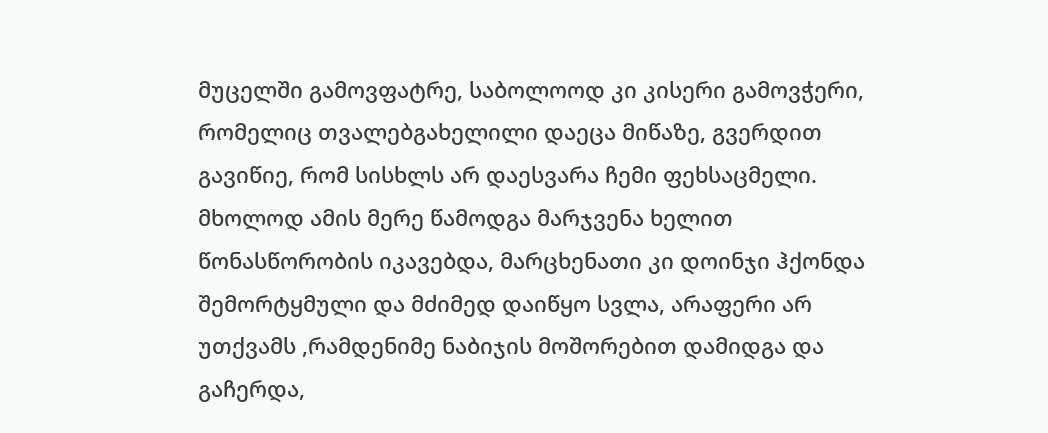მუცელში გამოვფატრე, საბოლოოდ კი კისერი გამოვჭერი, რომელიც თვალებგახელილი დაეცა მიწაზე, გვერდით გავიწიე, რომ სისხლს არ დაესვარა ჩემი ფეხსაცმელი. მხოლოდ ამის მერე წამოდგა მარჯვენა ხელით წონასწორობის იკავებდა, მარცხენათი კი დოინჯი ჰქონდა შემორტყმული და მძიმედ დაიწყო სვლა, არაფერი არ უთქვამს ,რამდენიმე ნაბიჯის მოშორებით დამიდგა და გაჩერდა,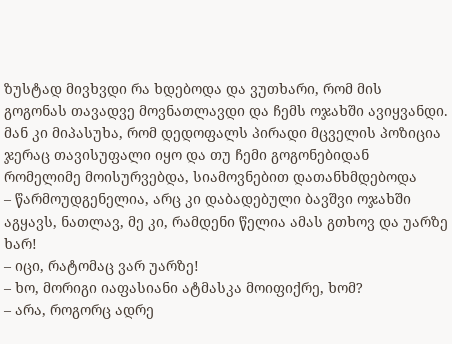ზუსტად მივხვდი რა ხდებოდა და ვუთხარი, რომ მის გოგონას თავადვე მოვნათლავდი და ჩემს ოჯახში ავიყვანდი. მან კი მიპასუხა, რომ დედოფალს პირადი მცველის პოზიცია ჯერაც თავისუფალი იყო და თუ ჩემი გოგონებიდან რომელიმე მოისურვებდა, სიამოვნებით დათანხმდებოდა
– წარმოუდგენელია, არც კი დაბადებული ბავშვი ოჯახში აგყავს, ნათლავ, მე კი, რამდენი წელია ამას გთხოვ და უარზე ხარ!
– იცი, რატომაც ვარ უარზე!
– ხო, მორიგი იაფასიანი ატმასკა მოიფიქრე, ხომ?
– არა, როგორც ადრე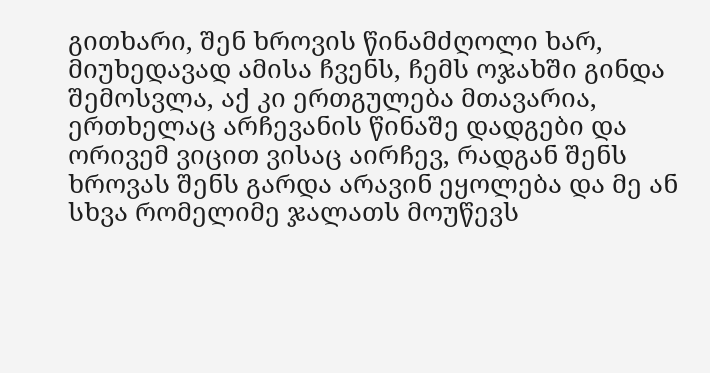გითხარი, შენ ხროვის წინამძღოლი ხარ, მიუხედავად ამისა ჩვენს, ჩემს ოჯახში გინდა შემოსვლა, აქ კი ერთგულება მთავარია, ერთხელაც არჩევანის წინაშე დადგები და ორივემ ვიცით ვისაც აირჩევ, რადგან შენს ხროვას შენს გარდა არავინ ეყოლება და მე ან სხვა რომელიმე ჯალათს მოუწევს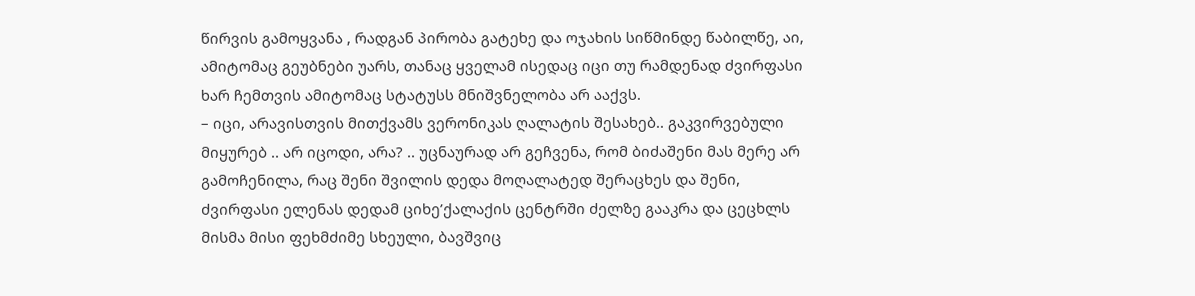წირვის გამოყვანა , რადგან პირობა გატეხე და ოჯახის სიწმინდე წაბილწე, აი, ამიტომაც გეუბნები უარს, თანაც ყველამ ისედაც იცი თუ რამდენად ძვირფასი ხარ ჩემთვის ამიტომაც სტატუსს მნიშვნელობა არ ააქვს.
– იცი, არავისთვის მითქვამს ვერონიკას ღალატის შესახებ.. გაკვირვებული მიყურებ .. არ იცოდი, არა? .. უცნაურად არ გეჩვენა, რომ ბიძაშენი მას მერე არ გამოჩენილა, რაც შენი შვილის დედა მოღალატედ შერაცხეს და შენი, ძვირფასი ელენას დედამ ციხე’ქალაქის ცენტრში ძელზე გააკრა და ცეცხლს მისმა მისი ფეხმძიმე სხეული, ბავშვიც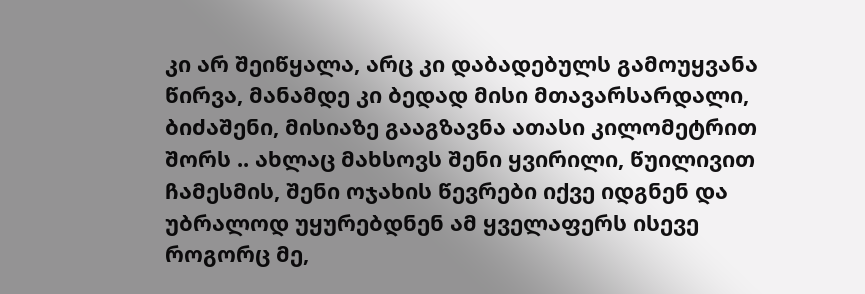კი არ შეიწყალა, არც კი დაბადებულს გამოუყვანა წირვა, მანამდე კი ბედად მისი მთავარსარდალი, ბიძაშენი, მისიაზე გააგზავნა ათასი კილომეტრით შორს .. ახლაც მახსოვს შენი ყვირილი, წუილივით ჩამესმის, შენი ოჯახის წევრები იქვე იდგნენ და უბრალოდ უყურებდნენ ამ ყველაფერს ისევე როგორც მე,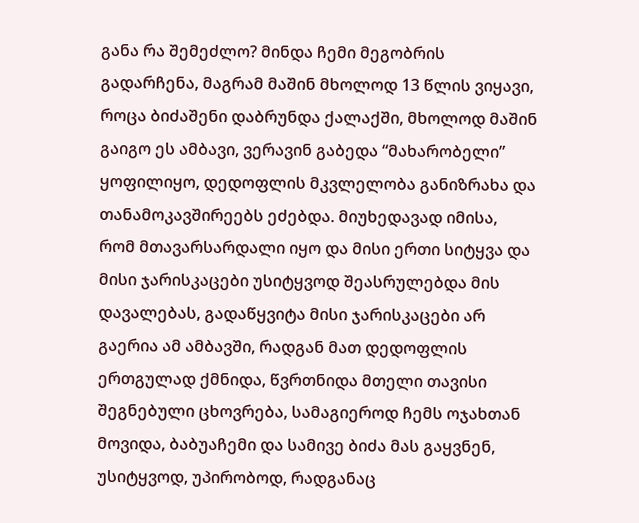განა რა შემეძლო? მინდა ჩემი მეგობრის გადარჩენა, მაგრამ მაშინ მხოლოდ 13 წლის ვიყავი, როცა ბიძაშენი დაბრუნდა ქალაქში, მხოლოდ მაშინ გაიგო ეს ამბავი, ვერავინ გაბედა “მახარობელი” ყოფილიყო, დედოფლის მკვლელობა განიზრახა და თანამოკავშირეებს ეძებდა. მიუხედავად იმისა, რომ მთავარსარდალი იყო და მისი ერთი სიტყვა და მისი ჯარისკაცები უსიტყვოდ შეასრულებდა მის დავალებას, გადაწყვიტა მისი ჯარისკაცები არ გაერია ამ ამბავში, რადგან მათ დედოფლის ერთგულად ქმნიდა, წვრთნიდა მთელი თავისი შეგნებული ცხოვრება, სამაგიეროდ ჩემს ოჯახთან მოვიდა, ბაბუაჩემი და სამივე ბიძა მას გაყვნენ, უსიტყვოდ, უპირობოდ, რადგანაც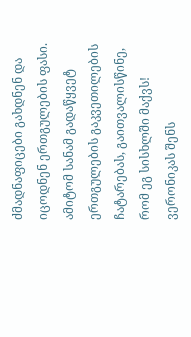ძმადნაფიცები გახდნენ და იცოდნენ ერთგულების ფასი. ამიტომ სანამ გადაწყვეტ ერთგულების გაკვეთილების ჩატარებას, გაითვალისწინე, რომ ეგ სისხლში მაქვს!
ვერონიკას შენს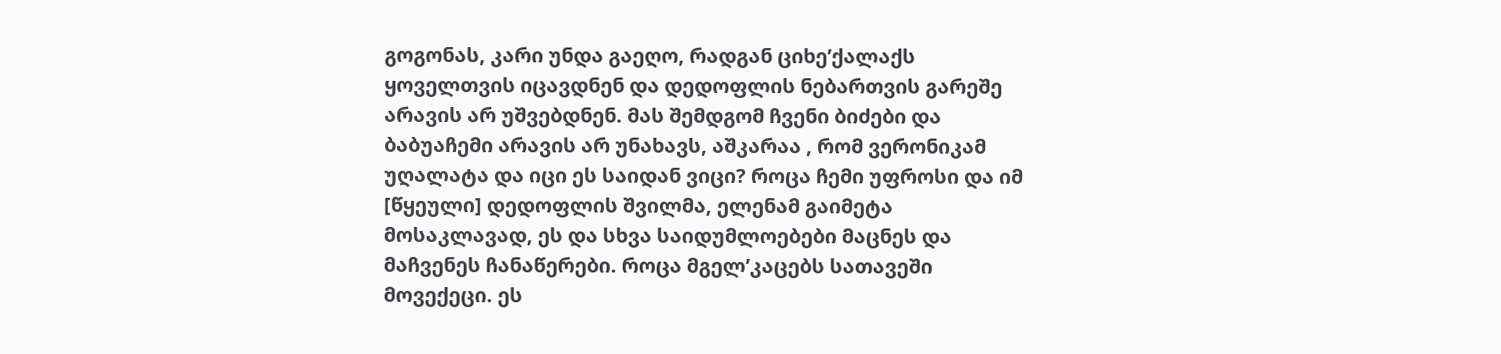გოგონას, კარი უნდა გაეღო, რადგან ციხე’ქალაქს ყოველთვის იცავდნენ და დედოფლის ნებართვის გარეშე არავის არ უშვებდნენ. მას შემდგომ ჩვენი ბიძები და ბაბუაჩემი არავის არ უნახავს, აშკარაა , რომ ვერონიკამ უღალატა და იცი ეს საიდან ვიცი? როცა ჩემი უფროსი და იმ [წყეული] დედოფლის შვილმა, ელენამ გაიმეტა მოსაკლავად, ეს და სხვა საიდუმლოებები მაცნეს და მაჩვენეს ჩანაწერები. როცა მგელ’კაცებს სათავეში მოვექეცი. ეს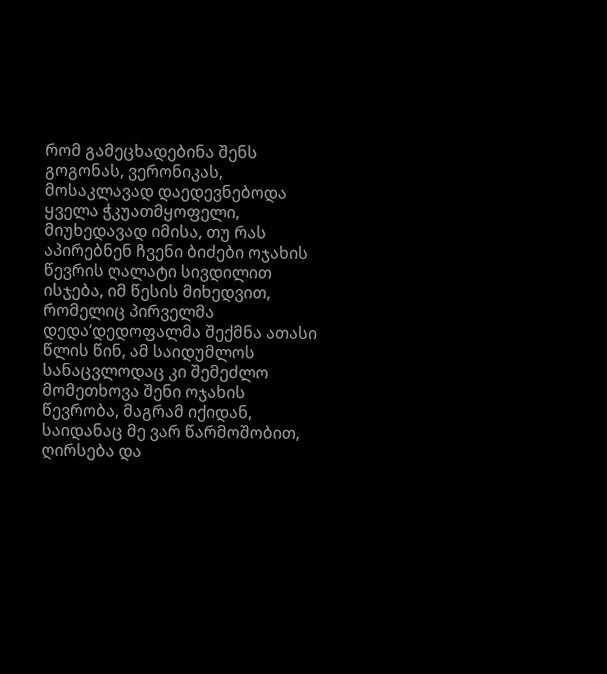რომ გამეცხადებინა შენს გოგონას, ვერონიკას, მოსაკლავად დაედევნებოდა ყველა ჭკუათმყოფელი, მიუხედავად იმისა, თუ რას აპირებნენ ჩვენი ბიძები ოჯახის წევრის ღალატი სივდილით ისჯება, იმ წესის მიხედვით, რომელიც პირველმა დედა’დედოფალმა შექმნა ათასი წლის წინ, ამ საიდუმლოს სანაცვლოდაც კი შემეძლო მომეთხოვა შენი ოჯახის წევრობა, მაგრამ იქიდან, საიდანაც მე ვარ წარმოშობით, ღირსება და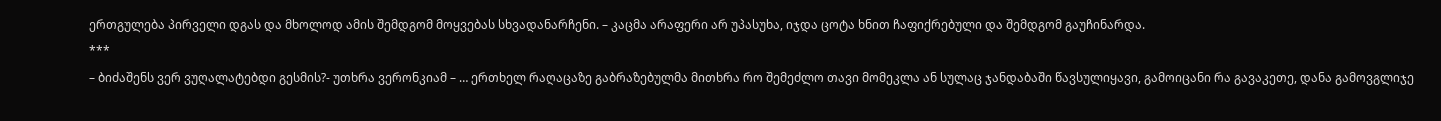ერთგულება პირველი დგას და მხოლოდ ამის შემდგომ მოყვებას სხვადანარჩენი. – კაცმა არაფერი არ უპასუხა, იჯდა ცოტა ხნით ჩაფიქრებული და შემდგომ გაუჩინარდა.
***
– ბიძაშენს ვერ ვუღალატებდი გესმის?- უთხრა ვერონკიამ – … ერთხელ რაღაცაზე გაბრაზებულმა მითხრა რო შემეძლო თავი მომეკლა ან სულაც ჯანდაბაში წავსულიყავი, გამოიცანი რა გავაკეთე, დანა გამოვგლიჯე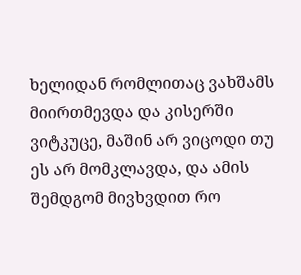ხელიდან რომლითაც ვახშამს მიირთმევდა და კისერში ვიტკუცე, მაშინ არ ვიცოდი თუ ეს არ მომკლავდა, და ამის შემდგომ მივხვდით რო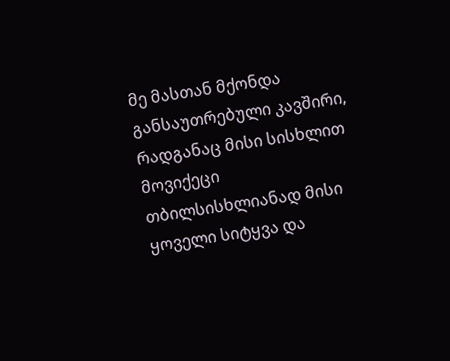მე მასთან მქონდა განსაუთრებული კავშირი, რადგანაც მისი სისხლით მოვიქეცი თბილსისხლიანად მისი ყოველი სიტყვა და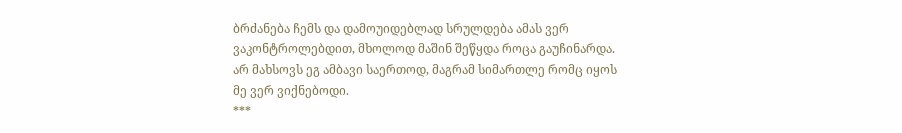ბრძანება ჩემს და დამოუიდებლად სრულდება ამას ვერ ვაკონტროლებდით, მხოლოდ მაშინ შეწყდა როცა გაუჩინარდა. არ მახსოვს ეგ ამბავი საერთოდ, მაგრამ სიმართლე რომც იყოს მე ვერ ვიქნებოდი.
***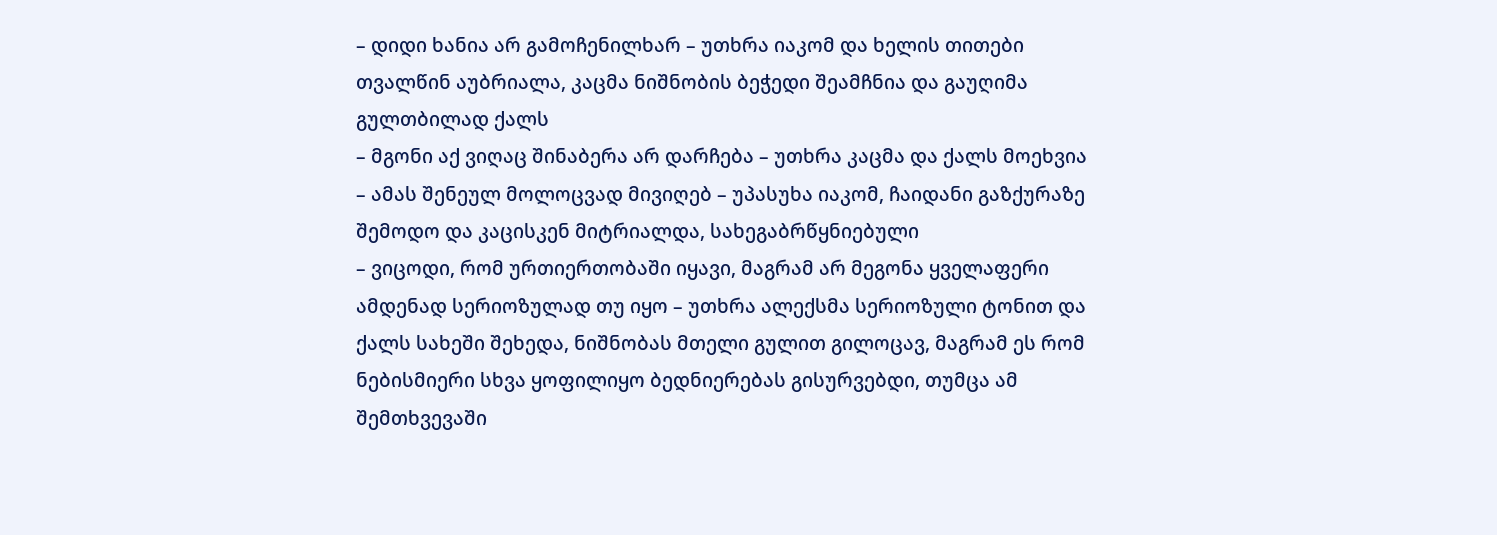– დიდი ხანია არ გამოჩენილხარ – უთხრა იაკომ და ხელის თითები თვალწინ აუბრიალა, კაცმა ნიშნობის ბეჭედი შეამჩნია და გაუღიმა გულთბილად ქალს
– მგონი აქ ვიღაც შინაბერა არ დარჩება – უთხრა კაცმა და ქალს მოეხვია – ამას შენეულ მოლოცვად მივიღებ – უპასუხა იაკომ, ჩაიდანი გაზქურაზე შემოდო და კაცისკენ მიტრიალდა, სახეგაბრწყნიებული
– ვიცოდი, რომ ურთიერთობაში იყავი, მაგრამ არ მეგონა ყველაფერი ამდენად სერიოზულად თუ იყო – უთხრა ალექსმა სერიოზული ტონით და ქალს სახეში შეხედა, ნიშნობას მთელი გულით გილოცავ, მაგრამ ეს რომ ნებისმიერი სხვა ყოფილიყო ბედნიერებას გისურვებდი, თუმცა ამ შემთხვევაში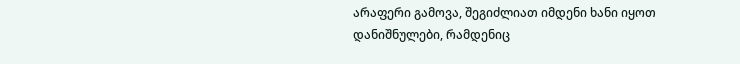არაფერი გამოვა, შეგიძლიათ იმდენი ხანი იყოთ დანიშნულები, რამდენიც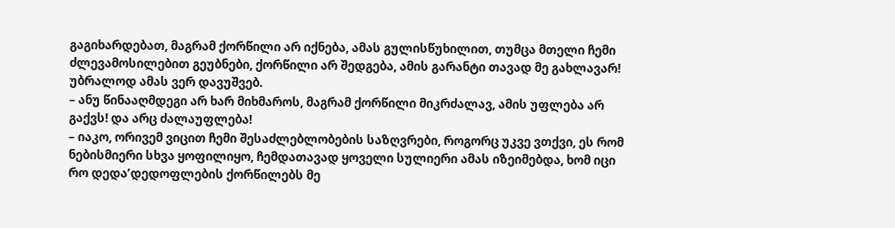გაგიხარდებათ, მაგრამ ქორწილი არ იქნება, ამას გულისწუხილით, თუმცა მთელი ჩემი ძლევამოსილებით გეუბნები, ქორწილი არ შედგება, ამის გარანტი თავად მე გახლავარ! უბრალოდ ამას ვერ დავუშვებ.
– ანუ წინააღმდეგი არ ხარ მიხმაროს, მაგრამ ქორწილი მიკრძალავ, ამის უფლება არ გაქვს! და არც ძალაუფლება!
– იაკო, ორივემ ვიცით ჩემი შესაძლებლობების საზღვრები, როგორც უკვე ვთქვი, ეს რომ ნებისმიერი სხვა ყოფილიყო, ჩემდათავად ყოველი სულიერი ამას იზეიმებდა, ხომ იცი რო დედა’დედოფლების ქორწილებს მე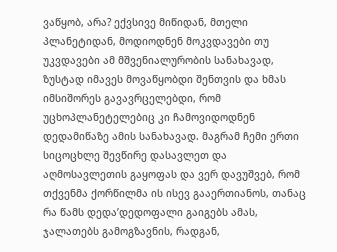ვაწყობ, არა? ექვსივე მიწიდან, მთელი პლანეტიდან, მოდიოდნენ მოკვდავები თუ უკვდავები ამ მშვენიალურობის სანახავად, ზუსტად იმავეს მოვაწყობდი შენთვის და ხმას იმსიშორეს გავავრცელებდი, რომ უცხოპლანეტელებიც კი ჩამოვიდოდნენ დედამიწაზე ამის სანახავად. მაგრამ ჩემი ერთი სიცოცხლე შევწირე დასავლეთ და აღმოსავლეთის გაყოფას და ვერ დავუშვებ, რომ თქვენმა ქორწილმა ის ისევ გააერთიანოს, თანაც რა წამს დედა’დედოფალი გაიგებს ამას, ჯალათებს გამოგზავნის, რადგან,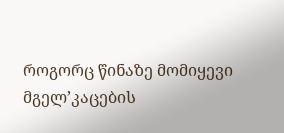როგორც წინაზე მომიყევი მგელ’კაცების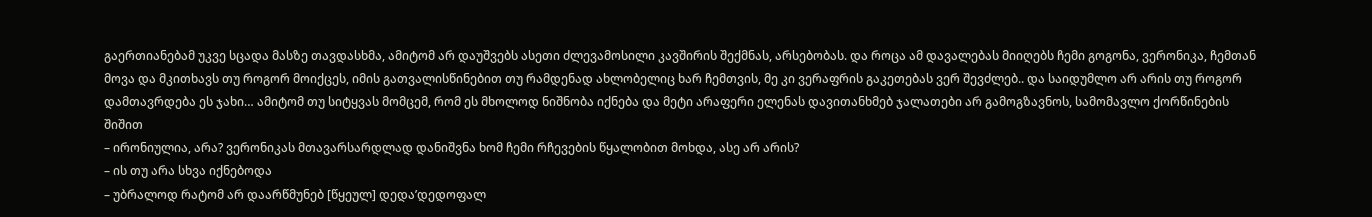გაერთიანებამ უკვე სცადა მასზე თავდასხმა, ამიტომ არ დაუშვებს ასეთი ძლევამოსილი კავშირის შექმნას, არსებობას. და როცა ამ დავალებას მიიღებს ჩემი გოგონა, ვერონიკა, ჩემთან მოვა და მკითხავს თუ როგორ მოიქცეს, იმის გათვალისწინებით თუ რამდენად ახლობელიც ხარ ჩემთვის, მე კი ვერაფრის გაკეთებას ვერ შევძლებ.. და საიდუმლო არ არის თუ როგორ დამთავრდება ეს ჯახი… ამიტომ თუ სიტყვას მომცემ, რომ ეს მხოლოდ ნიშნობა იქნება და მეტი არაფერი ელენას დავითანხმებ ჯალათები არ გამოგზავნოს, სამომავლო ქორწინების შიშით
– ირონიულია, არა? ვერონიკას მთავარსარდლად დანიშვნა ხომ ჩემი რჩევების წყალობით მოხდა, ასე არ არის?
– ის თუ არა სხვა იქნებოდა
– უბრალოდ რატომ არ დაარწმუნებ [წყეულ] დედა’დედოფალ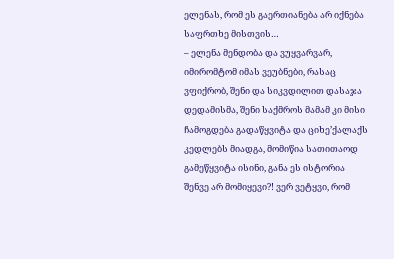ელენას, რომ ეს გაერთიანება არ იქნება საფრთხე მისთვის…
– ელენა მენდობა და ვუყვარვარ, იმირომტომ იმას ვეუბნები, რასაც ვფიქრობ, შენი და სიკვდილით დასაჯა დედამისმა, შენი საქმროს მამამ კი მისი ჩამოგდება გადაწყვიტა და ციხე’ქალაქს კედლებს მიადგა, მომიწია სათითაოდ გამეწყვიტა ისინი, განა ეს ისტორია შენვე არ მომიყევი?! ვერ ვეტყვი, რომ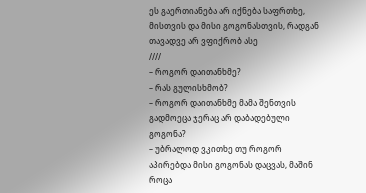ეს გაერთიანება არ იქნება საფრთხე, მისთვის და მისი გოგონასთვის, რადგან თავადვე არ ვფიქრობ ასე
////
– როგორ დაითანხმე?
– რას გულისხმობ?
– როგორ დაითანხმე მამა შენთვის გადმოეცა ჯერაც არ დაბადებული გოგონა?
– უბრალოდ ვკითხე თუ როგორ აპირებდა მისი გოგონას დაცვას, მაშინ როცა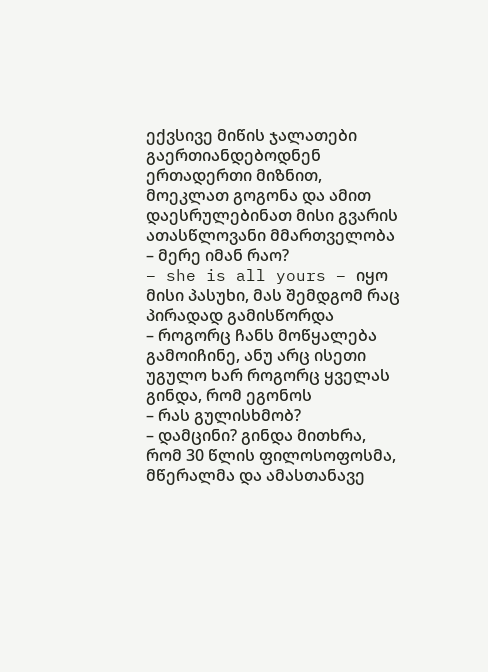ექვსივე მიწის ჯალათები გაერთიანდებოდნენ ერთადერთი მიზნით, მოეკლათ გოგონა და ამით დაესრულებინათ მისი გვარის ათასწლოვანი მმართველობა
– მერე იმან რაო?
– she is all yours – იყო მისი პასუხი, მას შემდგომ რაც პირადად გამისწორდა
– როგორც ჩანს მოწყალება გამოიჩინე, ანუ არც ისეთი უგულო ხარ როგორც ყველას გინდა, რომ ეგონოს
– რას გულისხმობ?
– დამცინი? გინდა მითხრა, რომ 30 წლის ფილოსოფოსმა, მწერალმა და ამასთანავე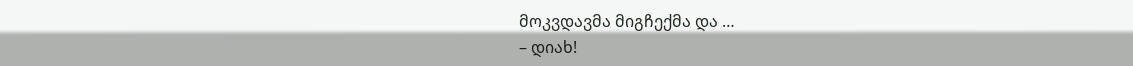მოკვდავმა მიგჩექმა და …
– დიახ!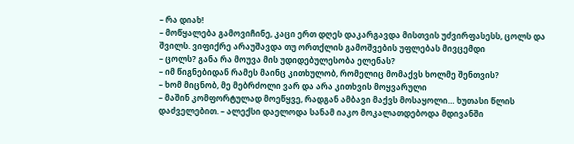– რა დიახ!
– მოწყალება გამოვიჩინე, კაცი ერთ დღეს დაკარგავდა მისთვის უძვირფასესს, ცოლს და შვილს. ვიფიქრე არაუშავდა თუ ორთქლის გამოშვების უფლებას მივცემდი
– ცოლს? განა რა მოუვა მის უდიდებულესობა ელენას?
– იმ წიგნებიდან რამეს მაინც კითხულობ, რომელიც მომაქვს ხოლმე შენთვის?
– ხომ მიცნობ, მე მებრძოლი ვარ და არა კითხვის მოყვარული
– მაშინ კომფორტულად მოეწყვე, რადგან ამბავი მაქვს მოსაყოლი… ხუთასი წლის დაძველებით. – ალექსი დაელოდა სანამ იაკო მოკალათდებოდა მდივანში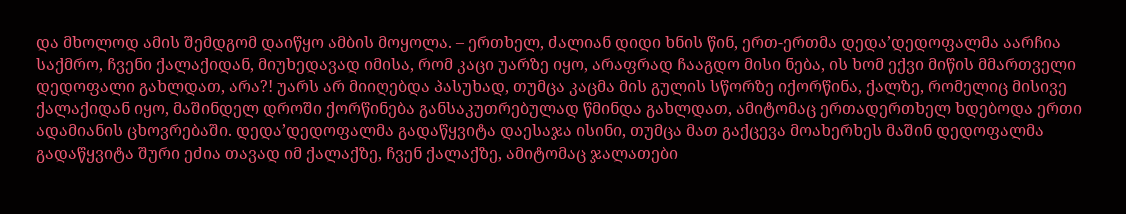და მხოლოდ ამის შემდგომ დაიწყო ამბის მოყოლა. – ერთხელ, ძალიან დიდი ხნის წინ, ერთ-ერთმა დედა’დედოფალმა აარჩია საქმრო, ჩვენი ქალაქიდან, მიუხედავად იმისა, რომ კაცი უარზე იყო, არაფრად ჩააგდო მისი ნება, ის ხომ ექვი მიწის მმართველი დედოფალი გახლდათ, არა?! უარს არ მიიღებდა პასუხად, თუმცა კაცმა მის გულის სწორზე იქორწინა, ქალზე, რომელიც მისივე ქალაქიდან იყო, მაშინდელ დროში ქორწინება განსაკუთრებულად წმინდა გახლდათ, ამიტომაც ერთადერთხელ ხდებოდა ერთი ადამიანის ცხოვრებაში. დედა’დედოფალმა გადაწყვიტა დაესაჯა ისინი, თუმცა მათ გაქცევა მოახერხეს მაშინ დედოფალმა გადაწყვიტა შური ეძია თავად იმ ქალაქზე, ჩვენ ქალაქზე, ამიტომაც ჯალათები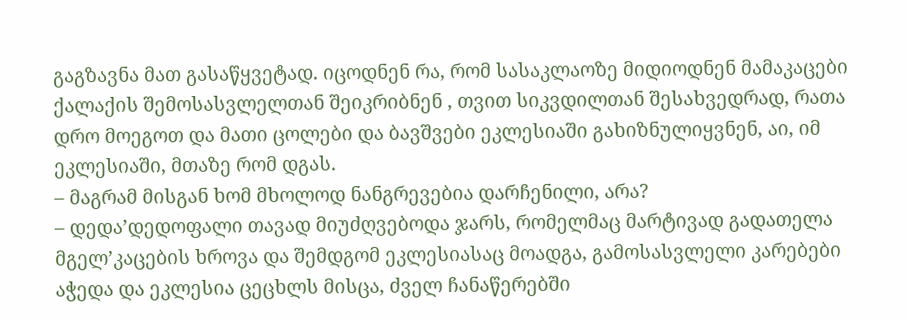გაგზავნა მათ გასაწყვეტად. იცოდნენ რა, რომ სასაკლაოზე მიდიოდნენ მამაკაცები ქალაქის შემოსასვლელთან შეიკრიბნენ , თვით სიკვდილთან შესახვედრად, რათა დრო მოეგოთ და მათი ცოლები და ბავშვები ეკლესიაში გახიზნულიყვნენ, აი, იმ ეკლესიაში, მთაზე რომ დგას.
– მაგრამ მისგან ხომ მხოლოდ ნანგრევებია დარჩენილი, არა?
– დედა’დედოფალი თავად მიუძღვებოდა ჯარს, რომელმაც მარტივად გადათელა მგელ’კაცების ხროვა და შემდგომ ეკლესიასაც მოადგა, გამოსასვლელი კარებები აჭედა და ეკლესია ცეცხლს მისცა, ძველ ჩანაწერებში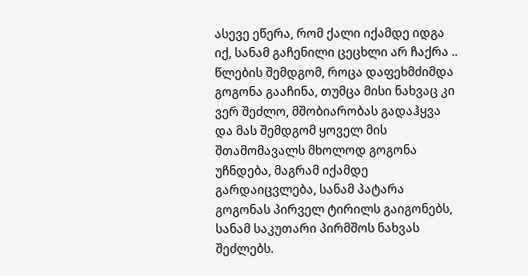ასევე ეწერა, რომ ქალი იქამდე იდგა იქ, სანამ გაჩენილი ცეცხლი არ ჩაქრა .. წლების შემდგომ, როცა დაფეხმძიმდა გოგონა გააჩინა, თუმცა მისი ნახვაც კი ვერ შეძლო, მშობიარობას გადაჰყვა და მას შემდგომ ყოველ მის შთამომავალს მხოლოდ გოგონა უჩნდება, მაგრამ იქამდე გარდაიცვლება, სანამ პატარა გოგონას პირველ ტირილს გაიგონებს, სანამ საკუთარი პირმშოს ნახვას შეძლებს.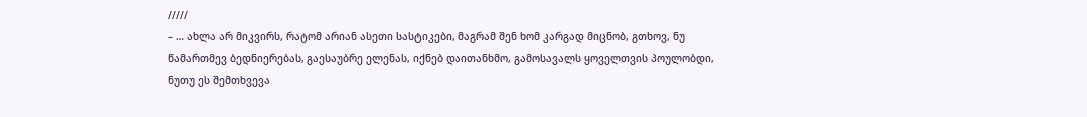/////
– … ახლა არ მიკვირს, რატომ არიან ასეთი სასტიკები, მაგრამ შენ ხომ კარგად მიცნობ, გთხოვ, ნუ წამართმევ ბედნიერებას, გაესაუბრე ელენას, იქნებ დაითანხმო, გამოსავალს ყოველთვის პოულობდი, ნუთუ ეს შემთხვევა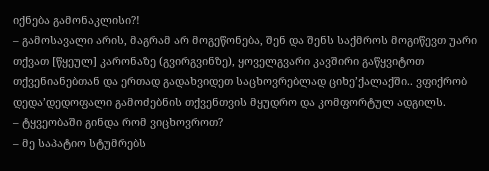იქნება გამონაკლისი?!
– გამოსავალი არის, მაგრამ არ მოგეწონება, შენ და შენს საქმროს მოგიწევთ უარი თქვათ [წყეულ] კარონაზე (გვირგვინზე), ყოველგვარი კავშირი გაწყვიტოთ თქვენიანებთან და ერთად გადახვიდეთ საცხოვრებლად ციხე’ქალაქში.. ვფიქრობ დედა’დედოფალი გამოძებნის თქვენთვის მყუდრო და კომფორტულ ადგილს.
– ტყვეობაში გინდა რომ ვიცხოვროთ?
– მე საპატიო სტუმრებს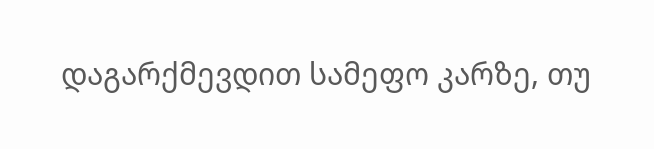დაგარქმევდით სამეფო კარზე, თუ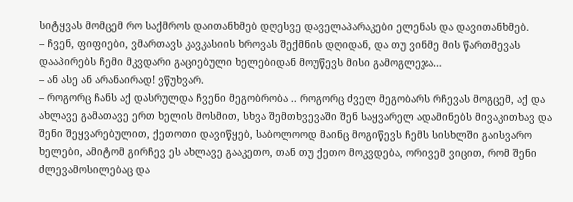სიტყვას მომცემ რო საქმროს დაითანხმებ დღესვე დაველაპარაკები ელენას და დავითანხმებ.
– ჩვენ, ფიფიები, ვმართავს კავკასიის ხროვას შექმნის დღიდან, და თუ ვინმე მის წართმევას დააპირებს ჩემი მკვდარი გაციებული ხელებიდან მოუწევს მისი გამოგლეჯა…
– ან ასე ან არანაირად! ვწუხვარ.
– როგორც ჩანს აქ დასრულდა ჩვენი მეგობრობა .. როგორც ძველ მეგობარს რჩევას მოგცემ, აქ და ახლავე გამათავე ერთ ხელის მოსმით, სხვა შემთხვევაში შენ საყვარელ ადამინებს მივაკითხავ და შენი შეყვარებულით, ქეთოთი დავიწყებ, საბოლოოდ მაინც მოგიწევს ჩემს სისხლში გაისვარო ხელები, ამიტომ გირჩევ ეს ახლავე გააკეთო, თან თუ ქეთო მოკვდება, ორივემ ვიცით, რომ შენი ძლევამოსილებაც და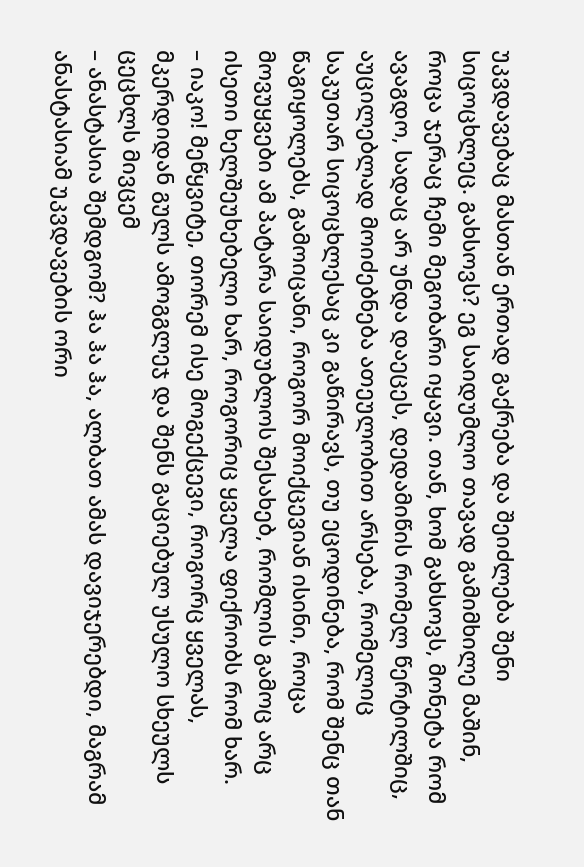უკვდავებაც მასთან ერთად გაქრება და შეიძლება შენი სიცოცხლეც. გახსოვს? ეგ საიდუმლო თავად გამიმხილე მაშინ, როცა ჯერაც ჩემი მეგობარი იყავი. თან, ხომ გახსოვს, მონეტა რომ ავაგდო, სადაც არ უნდა დაეცეს, დედამიწის რომელ წერტილშიც, აუცილებლად მოიძებნება ათეულობით არსება, რომელიც საკუთარ სიცოცხლესაც კი გაწირავს, თუ ეცოდინება, რომ შენც თან წაგიყოლებს, გამოიცანი, როგორ მოიქცევიან ისინი, როცა მოვუყვები ამ პატარა საიდუბლოს შესახებ, რომლის გამოც არც ისეთი ხელშეუხებელი ხარ, როგორიც ყველა ფიქრობს რომ ხარ.
– იაკო! მეწყვიტე, თორემ ისე მოგექცევი, როგორც ყველას, მკერდიდან გულს ამოგგლეჯ და შენს გაციებულ უსულო სხეულს ცეცხლს მივცემ
– ანასტასია შემდგომ? ჰა ჰა ჰა, ალბათ ამას დავიჯერებდი, მაგრამ ანასტასიამ უკვდავების ორი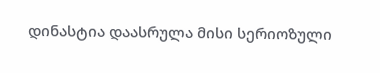დინასტია დაასრულა მისი სერიოზული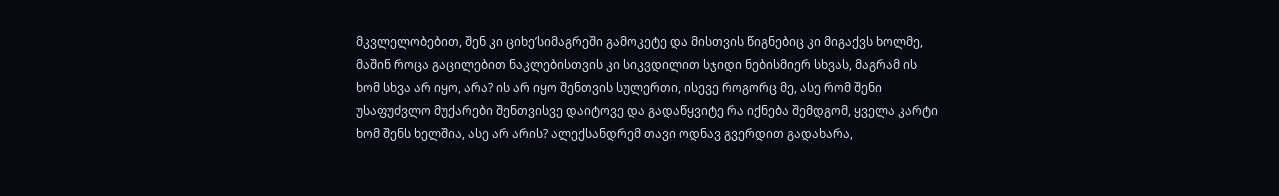მკვლელობებით, შენ კი ციხე’სიმაგრეში გამოკეტე და მისთვის წიგნებიც კი მიგაქვს ხოლმე, მაშინ როცა გაცილებით ნაკლებისთვის კი სიკვდილით სჯიდი ნებისმიერ სხვას, მაგრამ ის ხომ სხვა არ იყო, არა? ის არ იყო შენთვის სულერთი, ისევე როგორც მე, ასე რომ შენი უსაფუძვლო მუქარები შენთვისვე დაიტოვე და გადაწყვიტე რა იქნება შემდგომ, ყველა კარტი ხომ შენს ხელშია, ასე არ არის? ალექსანდრემ თავი ოდნავ გვერდით გადახარა,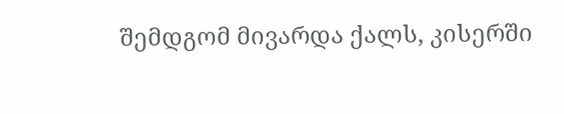შემდგომ მივარდა ქალს, კისერში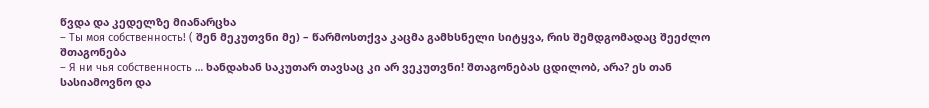წვდა და კედელზე მიანარცხა
– Ты моя собственность! ( შენ მეკუთვნი მე) – წარმოსთქვა კაცმა გამხსნელი სიტყვა, რის შემდგომადაც შეეძლო შთაგონება
– Я ни чья собственность … ხანდახან საკუთარ თავსაც კი არ ვეკუთვნი! შთაგონებას ცდილობ, არა? ეს თან სასიამოვნო და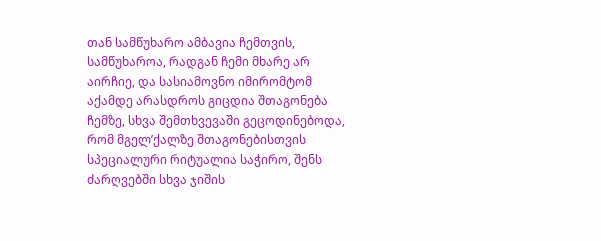თან სამწუხარო ამბავია ჩემთვის, სამწუხაროა, რადგან ჩემი მხარე არ აირჩიე, და სასიამოვნო იმირომტომ აქამდე არასდროს გიცდია შთაგონება ჩემზე, სხვა შემთხვევაში გეცოდინებოდა, რომ მგელ’ქალზე შთაგონებისთვის სპეციალური რიტუალია საჭირო, შენს ძარღვებში სხვა ჯიშის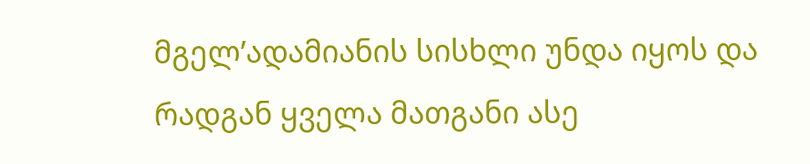მგელ’ადამიანის სისხლი უნდა იყოს და რადგან ყველა მათგანი ასე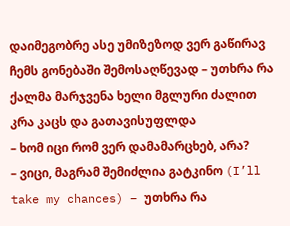დაიმეგობრე ასე უმიზეზოდ ვერ გაწირავ ჩემს გონებაში შემოსაღწევად – უთხრა რა ქალმა მარჯვენა ხელი მგლური ძალით კრა კაცს და გათავისუფლდა
– ხომ იცი რომ ვერ დამამარცხებ, არა?
– ვიცი, მაგრამ შემიძლია გატკინო (I’ll take my chances) – უთხრა რა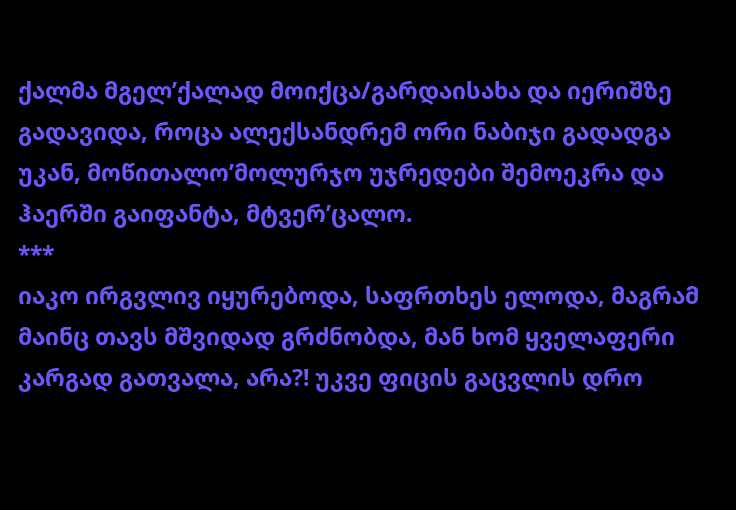ქალმა მგელ’ქალად მოიქცა/გარდაისახა და იერიშზე გადავიდა, როცა ალექსანდრემ ორი ნაბიჯი გადადგა უკან, მოწითალო’მოლურჯო უჯრედები შემოეკრა და ჰაერში გაიფანტა, მტვერ’ცალო.
***
იაკო ირგვლივ იყურებოდა, საფრთხეს ელოდა, მაგრამ მაინც თავს მშვიდად გრძნობდა, მან ხომ ყველაფერი კარგად გათვალა, არა?! უკვე ფიცის გაცვლის დრო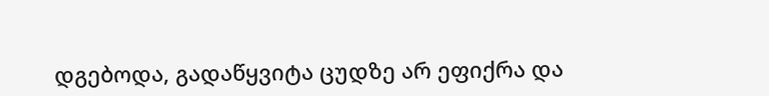დგებოდა, გადაწყვიტა ცუდზე არ ეფიქრა და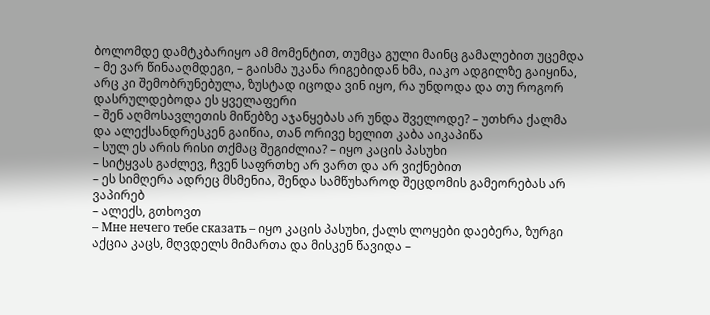ბოლომდე დამტკბარიყო ამ მომენტით, თუმცა გული მაინც გამალებით უცემდა
– მე ვარ წინააღმდეგი, – გაისმა უკანა რიგებიდან ხმა, იაკო ადგილზე გაიყინა, არც კი შემობრუნებულა, ზუსტად იცოდა ვინ იყო, რა უნდოდა და თუ როგორ დასრულდებოდა ეს ყველაფერი
– შენ აღმოსავლეთის მიწებზე აჯანყებას არ უნდა შველოდე? – უთხრა ქალმა და ალექსანდრესკენ გაიწია, თან ორივე ხელით კაბა აიკაპიწა
– სულ ეს არის რისი თქმაც შეგიძლია? – იყო კაცის პასუხი
– სიტყვას გაძლევ, ჩვენ საფრთხე არ ვართ და არ ვიქნებით
– ეს სიმღერა ადრეც მსმენია, შენდა სამწუხაროდ შეცდომის გამეორებას არ ვაპირებ
– ალექს, გთხოვთ
– Мне нечего тебе сказать – იყო კაცის პასუხი, ქალს ლოყები დაებერა, ზურგი აქცია კაცს, მღვდელს მიმართა და მისკენ წავიდა –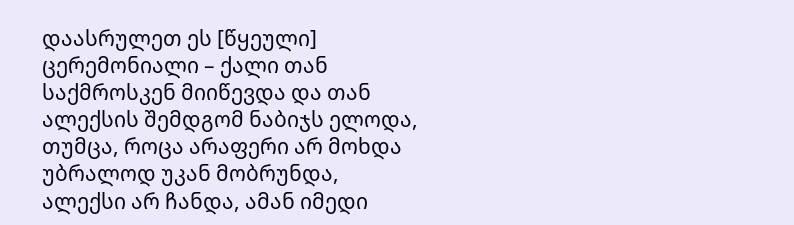დაასრულეთ ეს [წყეული] ცერემონიალი – ქალი თან საქმროსკენ მიიწევდა და თან ალექსის შემდგომ ნაბიჯს ელოდა, თუმცა, როცა არაფერი არ მოხდა უბრალოდ უკან მობრუნდა, ალექსი არ ჩანდა, ამან იმედი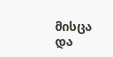მისცა და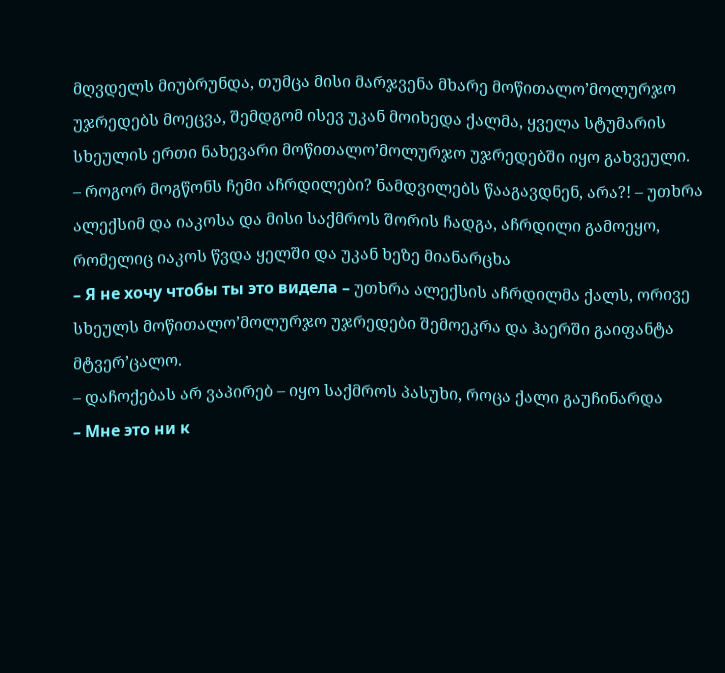მღვდელს მიუბრუნდა, თუმცა მისი მარჯვენა მხარე მოწითალო’მოლურჯო უჯრედებს მოეცვა, შემდგომ ისევ უკან მოიხედა ქალმა, ყველა სტუმარის სხეულის ერთი ნახევარი მოწითალო’მოლურჯო უჯრედებში იყო გახვეული.
– როგორ მოგწონს ჩემი აჩრდილები? ნამდვილებს წააგავდნენ, არა?! – უთხრა ალექსიმ და იაკოსა და მისი საქმროს შორის ჩადგა, აჩრდილი გამოეყო, რომელიც იაკოს წვდა ყელში და უკან ხეზე მიანარცხა
– Я не хочу чтобы ты это видела – უთხრა ალექსის აჩრდილმა ქალს, ორივე სხეულს მოწითალო’მოლურჯო უჯრედები შემოეკრა და ჰაერში გაიფანტა მტვერ’ცალო.
– დაჩოქებას არ ვაპირებ – იყო საქმროს პასუხი, როცა ქალი გაუჩინარდა
– Мне это ни к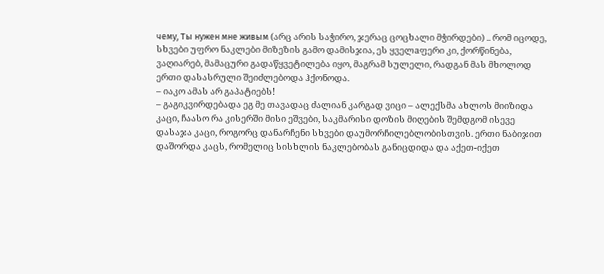чему, Ты нужен мне живым (არც არის საჭირო, ჯერაც ცოცხალი მჭირდები) .. რომ იცოდე, სხვები უფრო ნაკლები მიზეზის გამო დამისჯია, ეს ყველaფერი კი, ქორწინება, ვაღიარებ, მამაცური გადაწყვეტილება იყო, მაგრამ სულელი, რადგან მას მხოლოდ ერთი დასასრული შეიძლებოდა ჰქონოდა.
– იაკო ამას არ გაპატიებს!
– გაგიკვირდებადა ეგ მე თავადაც ძალიან კარგად ვიცი – ალექსმა ახლოს მიიზიდა კაცი, ჩაასო რა კისერში მისი ეშვები, საკმარისი დოზის მიღების შემდგომ ისევე დასაჯა კაცი, როგორც დანარჩენი სხვები დაუმორჩილებლობისთვის. ერთი ნაბიჯით დაშორდა კაცს, რომელიც სისხლის ნაკლებობას განიცდიდა და აქეთ-იქეთ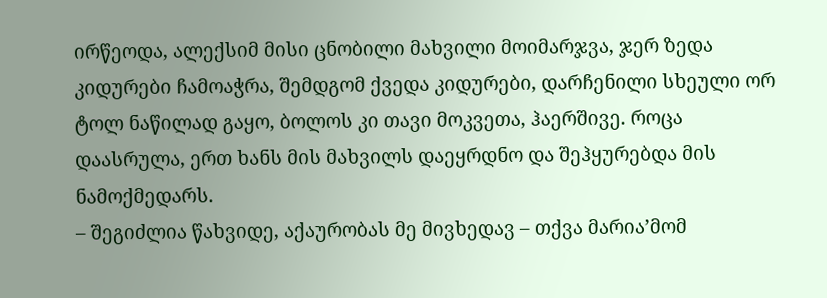ირწეოდა, ალექსიმ მისი ცნობილი მახვილი მოიმარჯვა, ჯერ ზედა კიდურები ჩამოაჭრა, შემდგომ ქვედა კიდურები, დარჩენილი სხეული ორ ტოლ ნაწილად გაყო, ბოლოს კი თავი მოკვეთა, ჰაერშივე. როცა დაასრულა, ერთ ხანს მის მახვილს დაეყრდნო და შეჰყურებდა მის ნამოქმედარს.
– შეგიძლია წახვიდე, აქაურობას მე მივხედავ – თქვა მარია’მომ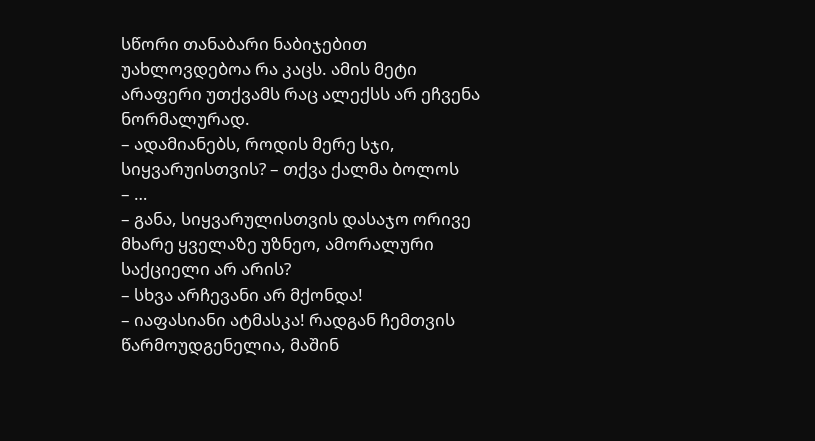სწორი თანაბარი ნაბიჯებით უახლოვდებოა რა კაცს. ამის მეტი არაფერი უთქვამს რაც ალექსს არ ეჩვენა ნორმალურად.
– ადამიანებს, როდის მერე სჯი, სიყვარუისთვის? – თქვა ქალმა ბოლოს
– …
– განა, სიყვარულისთვის დასაჯო ორივე მხარე ყველაზე უზნეო, ამორალური საქციელი არ არის?
– სხვა არჩევანი არ მქონდა!
– იაფასიანი ატმასკა! რადგან ჩემთვის წარმოუდგენელია, მაშინ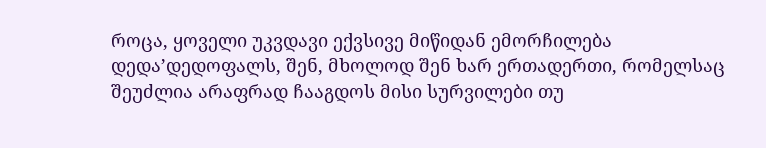როცა, ყოველი უკვდავი ექვსივე მიწიდან ემორჩილება დედა’დედოფალს, შენ, მხოლოდ შენ ხარ ერთადერთი, რომელსაც შეუძლია არაფრად ჩააგდოს მისი სურვილები თუ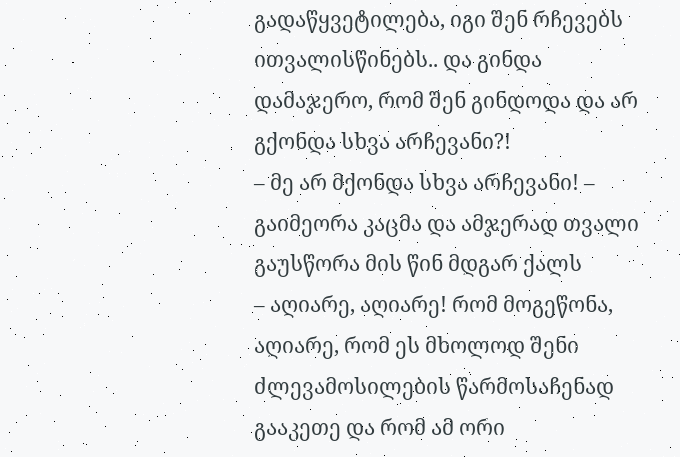გადაწყვეტილება, იგი შენ რჩევებს ითვალისწინებს.. და გინდა დამაჯერო, რომ შენ გინდოდა და არ გქონდა სხვა არჩევანი?!
– მე არ მქონდა სხვა არჩევანი! – გაიმეორა კაცმა და ამჯერად თვალი გაუსწორა მის წინ მდგარ ქალს
– აღიარე, აღიარე! რომ მოგეწონა, აღიარე, რომ ეს მხოლოდ შენი ძლევამოსილების წარმოსაჩენად გააკეთე და რომ ამ ორი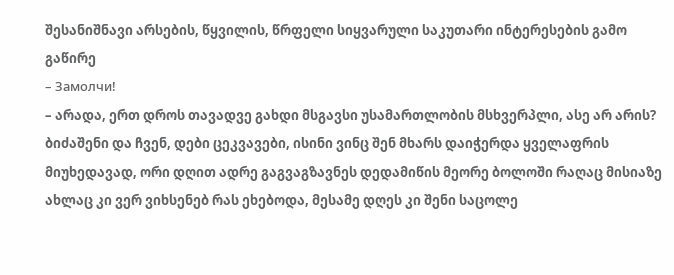შესანიშნავი არსების, წყვილის, წრფელი სიყვარული საკუთარი ინტერესების გამო გაწირე
– Замолчи!
– არადა, ერთ დროს თავადვე გახდი მსგავსი უსამართლობის მსხვერპლი, ასე არ არის? ბიძაშენი და ჩვენ, დები ცეკვავები, ისინი ვინც შენ მხარს დაიჭერდა ყველაფრის მიუხედავად, ორი დღით ადრე გაგვაგზავნეს დედამიწის მეორე ბოლოში რაღაც მისიაზე ახლაც კი ვერ ვიხსენებ რას ეხებოდა, მესამე დღეს კი შენი საცოლე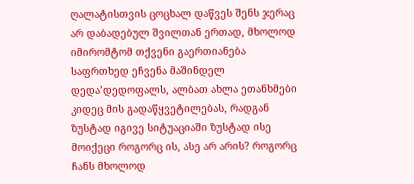ღალატისთვის ცოცხალ დაწვეს შენს ჯერაც არ დაბადებულ შვილთან ერთად, მხოლოდ იმირომტომ თქვენი გაერთიანება საფრთხედ ეჩვენა მაშინდელ დედა’დედოფალს, ალბათ ახლა ეთანხმები კიდეც მის გადაწყვეტილებას, რადგან ზუსტად იგივე სიტუაციაში ზუსტად ისე მოიქეცი როგორც ის, ასე არ არის? როგორც ჩანს მხოლოდ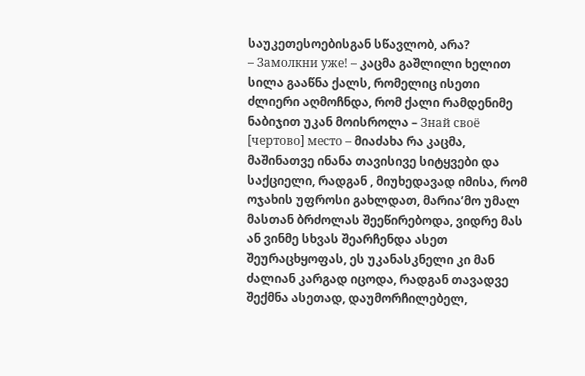საუკეთესოებისგან სწავლობ, არა?
– Замолкни уже! – კაცმა გაშლილი ხელით სილა გააწნა ქალს, რომელიც ისეთი ძლიერი აღმოჩნდა, რომ ქალი რამდენიმე ნაბიჯით უკან მოისროლა – Знай своё [чертово] место – მიაძახა რა კაცმა, მაშინათვე ინანა თავისივე სიტყვები და საქციელი, რადგან , მიუხედავად იმისა, რომ ოჯახის უფროსი გახლდათ, მარია’მო უმალ მასთან ბრძოლას შეეწირებოდა, ვიდრე მას ან ვინმე სხვას შეარჩენდა ასეთ შეურაცხყოფას, ეს უკანასკნელი კი მან ძალიან კარგად იცოდა, რადგან თავადვე შექმნა ასეთად, დაუმორჩილებელ,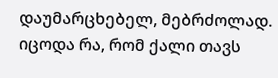დაუმარცხებელ, მებრძოლად. იცოდა რა, რომ ქალი თავს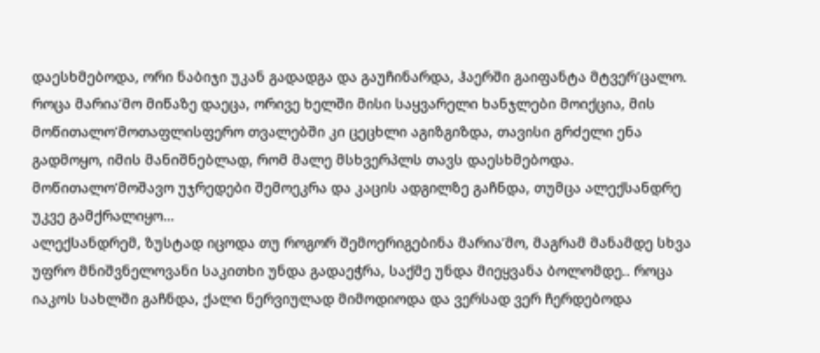დაესხმებოდა, ორი ნაბიჯი უკან გადადგა და გაუჩინარდა, ჰაერში გაიფანტა მტვერ’ცალო.
როცა მარია’მო მიწაზე დაეცა, ორივე ხელში მისი საყვარელი ხანჯლები მოიქცია, მის მოწითალო’მოთაფლისფერო თვალებში კი ცეცხლი აგიზგიზდა, თავისი გრძელი ენა გადმოყო, იმის მანიშნებლად, რომ მალე მსხვერპლს თავს დაესხმებოდა. მოწითალო’მოშავო უჯრედები შემოეკრა და კაცის ადგილზე გაჩნდა, თუმცა ალექსანდრე უკვე გამქრალიყო…
ალექსანდრემ, ზუსტად იცოდა თუ როგორ შემოერიგებინა მარია’მო, მაგრამ მანამდე სხვა უფრო მნიშვნელოვანი საკითხი უნდა გადაეჭრა, საქმე უნდა მიეყვანა ბოლომდე.. როცა იაკოს სახლში გაჩნდა, ქალი ნერვიულად მიმოდიოდა და ვერსად ვერ ჩერდებოდა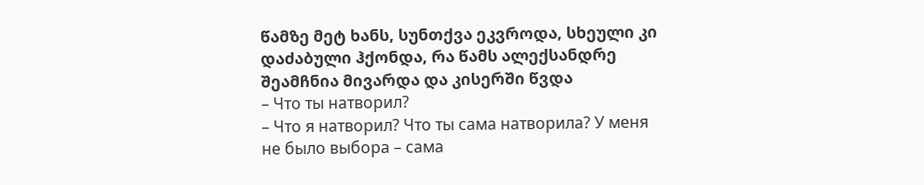წამზე მეტ ხანს, სუნთქვა ეკვროდა, სხეული კი დაძაბული ჰქონდა, რა წამს ალექსანდრე შეამჩნია მივარდა და კისერში წვდა
– Что ты натворил?
– Что я натворил? Что ты сама натворила? У меня не было выбора – сама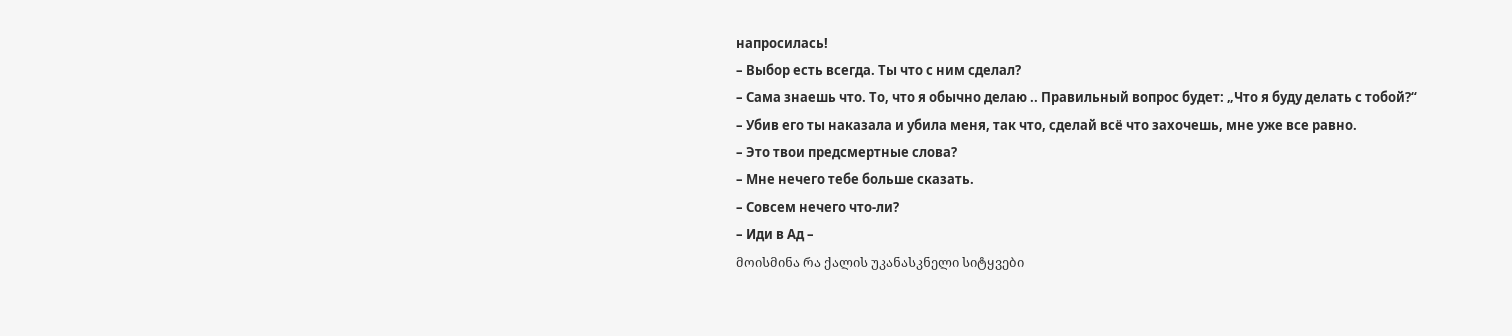напросилась!
– Выбор есть всегда. Ты что с ним сделал?
– Сама знаешь что. То, что я обычно делаю .. Правильный вопрос будет: „Что я буду делать с тобой?“
– Убив его ты наказала и убила меня, так что, сделай всё что захочешь, мне уже все равно.
– Это твои предсмертные слова?
– Мне нечего тебе больше сказать.
– Совсем нечего что-ли?
– Иди в Ад –
მოისმინა რა ქალის უკანასკნელი სიტყვები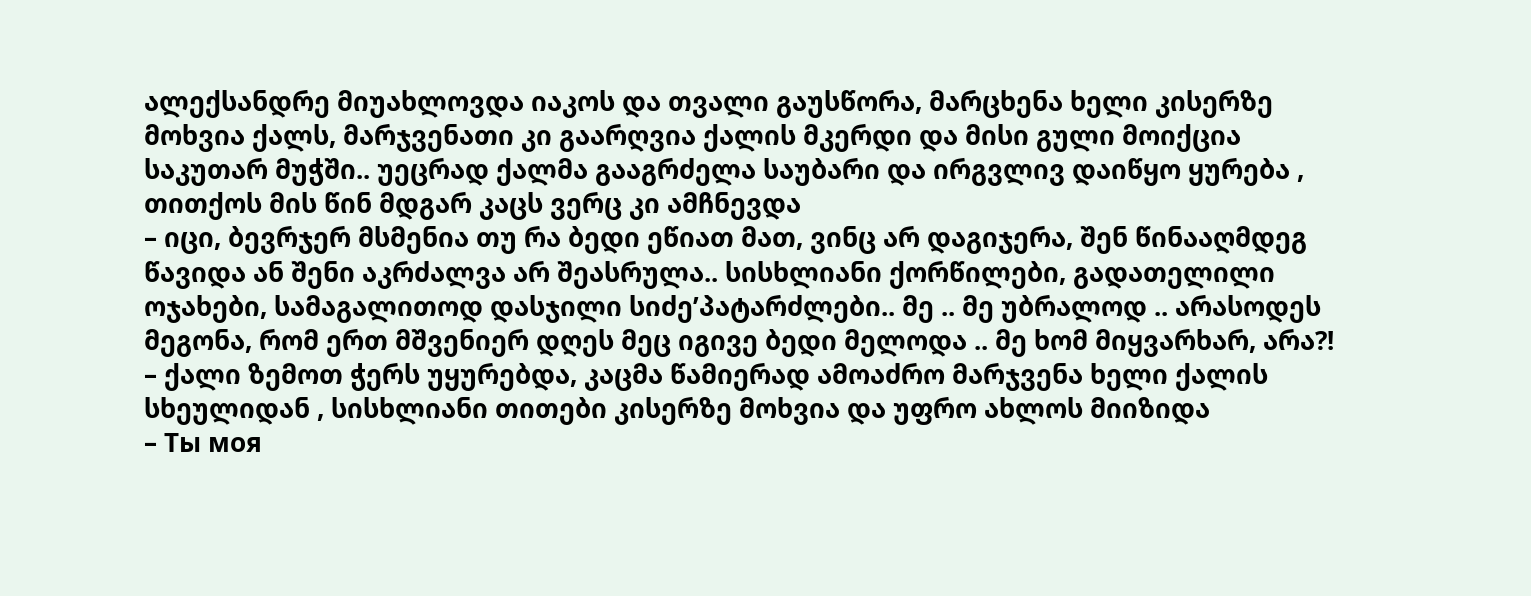ალექსანდრე მიუახლოვდა იაკოს და თვალი გაუსწორა, მარცხენა ხელი კისერზე მოხვია ქალს, მარჯვენათი კი გაარღვია ქალის მკერდი და მისი გული მოიქცია საკუთარ მუჭში.. უეცრად ქალმა გააგრძელა საუბარი და ირგვლივ დაიწყო ყურება , თითქოს მის წინ მდგარ კაცს ვერც კი ამჩნევდა
– იცი, ბევრჯერ მსმენია თუ რა ბედი ეწიათ მათ, ვინც არ დაგიჯერა, შენ წინააღმდეგ წავიდა ან შენი აკრძალვა არ შეასრულა.. სისხლიანი ქორწილები, გადათელილი ოჯახები, სამაგალითოდ დასჯილი სიძე’პატარძლები.. მე .. მე უბრალოდ .. არასოდეს მეგონა, რომ ერთ მშვენიერ დღეს მეც იგივე ბედი მელოდა .. მე ხომ მიყვარხარ, არა?! – ქალი ზემოთ ჭერს უყურებდა, კაცმა წამიერად ამოაძრო მარჯვენა ხელი ქალის სხეულიდან , სისხლიანი თითები კისერზე მოხვია და უფრო ახლოს მიიზიდა
– Ты моя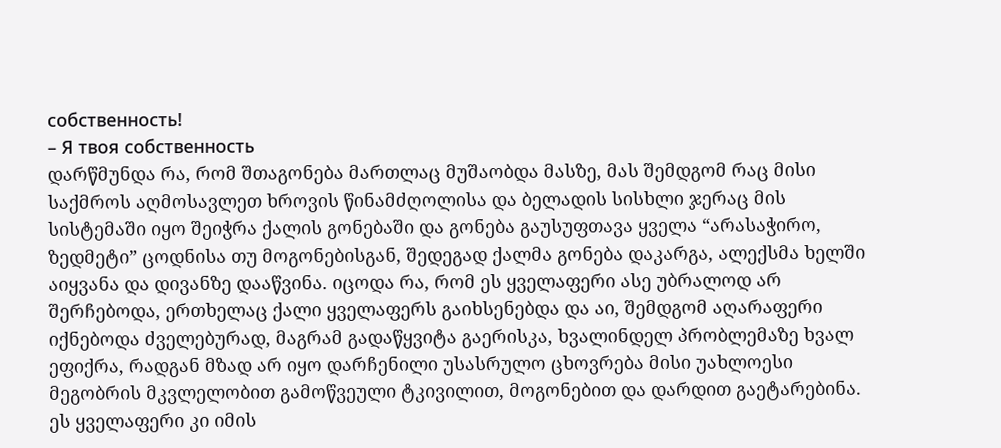собственность!
– Я твоя собственность
დარწმუნდა რა, რომ შთაგონება მართლაც მუშაობდა მასზე, მას შემდგომ რაც მისი საქმროს აღმოსავლეთ ხროვის წინამძღოლისა და ბელადის სისხლი ჯერაც მის სისტემაში იყო შეიჭრა ქალის გონებაში და გონება გაუსუფთავა ყველა “არასაჭირო, ზედმეტი” ცოდნისა თუ მოგონებისგან, შედეგად ქალმა გონება დაკარგა, ალექსმა ხელში აიყვანა და დივანზე დააწვინა. იცოდა რა, რომ ეს ყველაფერი ასე უბრალოდ არ შერჩებოდა, ერთხელაც ქალი ყველაფერს გაიხსენებდა და აი, შემდგომ აღარაფერი იქნებოდა ძველებურად, მაგრამ გადაწყვიტა გაერისკა, ხვალინდელ პრობლემაზე ხვალ ეფიქრა, რადგან მზად არ იყო დარჩენილი უსასრულო ცხოვრება მისი უახლოესი მეგობრის მკვლელობით გამოწვეული ტკივილით, მოგონებით და დარდით გაეტარებინა. ეს ყველაფერი კი იმის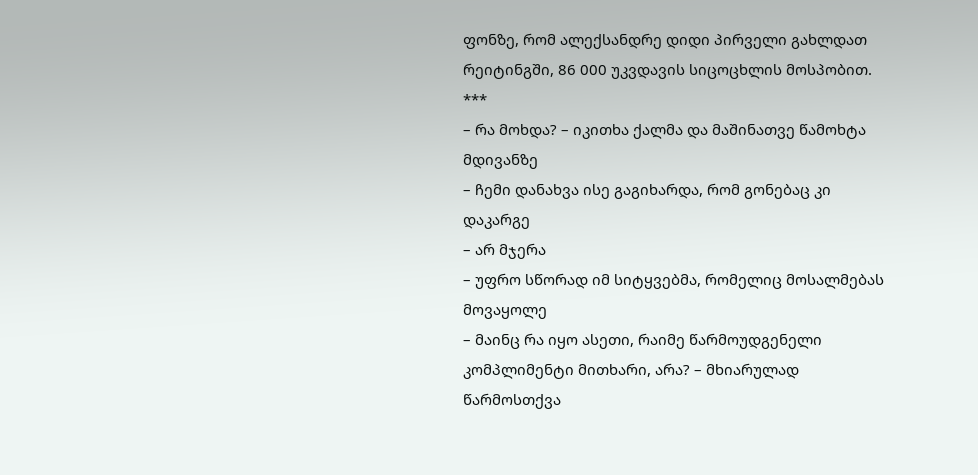ფონზე, რომ ალექსანდრე დიდი პირველი გახლდათ რეიტინგში, 86 000 უკვდავის სიცოცხლის მოსპობით.
***
– რა მოხდა? – იკითხა ქალმა და მაშინათვე წამოხტა მდივანზე
– ჩემი დანახვა ისე გაგიხარდა, რომ გონებაც კი დაკარგე
– არ მჯერა
– უფრო სწორად იმ სიტყვებმა, რომელიც მოსალმებას მოვაყოლე
– მაინც რა იყო ასეთი, რაიმე წარმოუდგენელი კომპლიმენტი მითხარი, არა? – მხიარულად წარმოსთქვა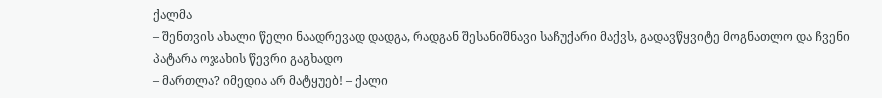ქალმა
– შენთვის ახალი წელი ნაადრევად დადგა, რადგან შესანიშნავი საჩუქარი მაქვს, გადავწყვიტე მოგნათლო და ჩვენი პატარა ოჯახის წევრი გაგხადო
– მართლა? იმედია არ მატყუებ! – ქალი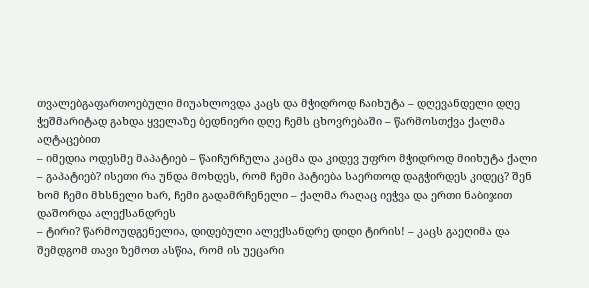თვალებგაფართოებული მიუახლოვდა კაცს და მჭიდროდ ჩაიხუტა – დღევანდელი დღე ჭეშმარიტად გახდა ყველაზე ბედნიერი დღე ჩემს ცხოვრებაში – წარმოსთქვა ქალმა აღტაცებით
– იმედია ოდესმე მაპატიებ – წაიჩურჩულა კაცმა და კიდევ უფრო მჭიდროდ მიიხუტა ქალი
– გაპატიებ? ისეთი რა უნდა მოხდეს, რომ ჩემი პატიება საერთოდ დაგჭირდეს კიდეც? შენ ხომ ჩემი მხსნელი ხარ, ჩემი გადამრჩენელი – ქალმა რაღაც იეჭვა და ერთი ნაბიჯით დაშორდა ალექსანდრეს
– ტირი? წარმოუდგენელია, დიდებული ალექსანდრე დიდი ტირის! – კაცს გაეღიმა და შემდგომ თავი ზემოთ ასწია, რომ ის უეცარი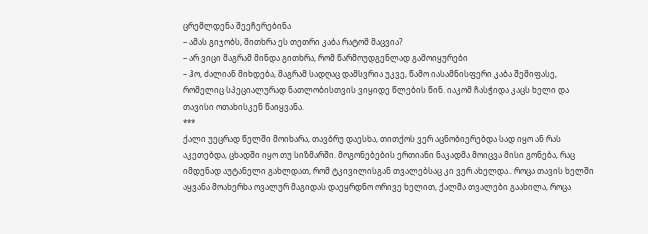ცრემლდენა შეეჩერებინა
– ამას გიჯობს, მითხრა ეს თეთრი კაბა რატომ მაცვია?
– არ ვიცი მაგრამ მინდა გითხრა, რომ წარმოუდგენლად გამოიყურები
– ჰო, ძალიან მიხდება, მაგრამ სადღაც დამსვრია უკვე, წამო იასამნისფერი კაბა შემიფასე, რომელიც სპეციალურად ნათლობისთვის ვიყიდე წლების წინ. იაკომ ჩასჭიდა კაცს ხელი და თავისი ოთახისკენ წაიყვანა.
***
ქალი უეცრად წელში მოიხარა, თავბრუ დაესხა, თითქოს ვერ აცნობიერებდა სად იყო ან რას აკეთებდა, ცხადში იყო თუ სიზმარში. მოგონებების ერთიანი ნაკადმა მოიცვა მისი გონება, რაც იმდენად აუტანელი გახლდათ, რომ ტკივილისგან თვალებსაც კი ვერ ახელდა.. როცა თავის ხელში აყვანა მოახერხა ოვალურ მაგიდას დაეყრდნო ორივე ხელით, ქალმა თვალები გაახილა, როცა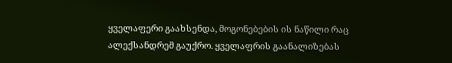ყველაფერი გაახსენდა, მოგონებების ის ნაწილი რაც ალექსანდრემ გაუქრო. ყველაფრის გაანალიზებას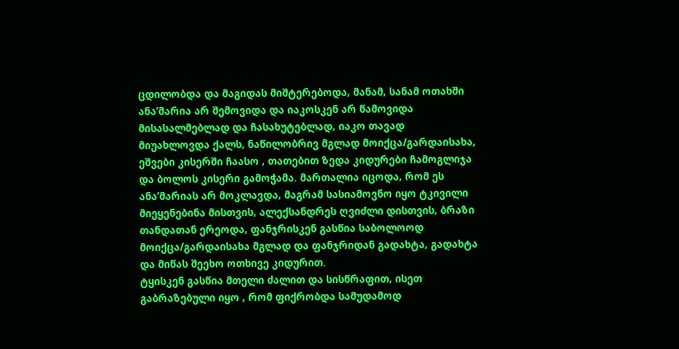ცდილობდა და მაგიდას მიშტერებოდა, მანამ, სანამ ოთახში ანა’მარია არ შემოვიდა და იაკოსკენ არ წამოვიდა მისასალმებლად და ჩასახუტებლად, იაკო თავად მიუახლოვდა ქალს, ნაწილობრივ მგლად მოიქცა/გარდაისახა, ეშვები კისერში ჩაასო , თათებით ზედა კიდურები ჩამოგლიჯა და ბოლოს კისერი გამოჭამა. მართალია იცოდა, რომ ეს ანა’მარიას არ მოკლავდა, მაგრამ სასიამოვნო იყო ტკივილი მიეყენებინა მისთვის, ალექსანდრეს ღვიძლი დისთვის, ბრაზი თანდათან ერეოდა, ფანჯრისკენ გასწია საბოლოოდ მოიქცა/გარდაისახა მგლად და ფანჯრიდან გადახტა, გადახტა და მიწას შეეხო ოთხივე კიდურით.
ტყისკენ გასწია მთელი ძალით და სისწრაფით, ისეთ გაბრაზებული იყო , რომ ფიქრობდა სამუდამოდ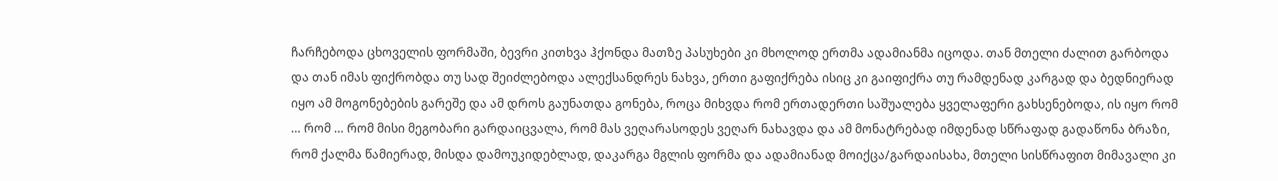ჩარჩებოდა ცხოველის ფორმაში, ბევრი კითხვა ჰქონდა მათზე პასუხები კი მხოლოდ ერთმა ადამიანმა იცოდა. თან მთელი ძალით გარბოდა და თან იმას ფიქრობდა თუ სად შეიძლებოდა ალექსანდრეს ნახვა, ერთი გაფიქრება ისიც კი გაიფიქრა თუ რამდენად კარგად და ბედნიერად იყო ამ მოგონებების გარეშე და ამ დროს გაუნათდა გონება, როცა მიხვდა რომ ერთადერთი საშუალება ყველაფერი გახსენებოდა, ის იყო რომ … რომ … რომ მისი მეგობარი გარდაიცვალა, რომ მას ვეღარასოდეს ვეღარ ნახავდა და ამ მონატრებად იმდენად სწრაფად გადაწონა ბრაზი, რომ ქალმა წამიერად, მისდა დამოუკიდებლად, დაკარგა მგლის ფორმა და ადამიანად მოიქცა/გარდაისახა, მთელი სისწრაფით მიმავალი კი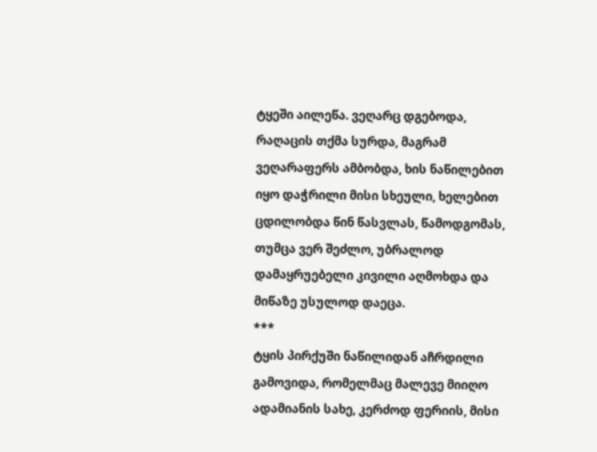ტყეში აილეწა. ვეღარც დგებოდა, რაღაცის თქმა სურდა, მაგრამ ვეღარაფერს ამბობდა, ხის ნაწილებით იყო დაჭრილი მისი სხეული, ხელებით ცდილობდა წინ წასვლას, წამოდგომას, თუმცა ვერ შეძლო, უბრალოდ დამაყრუებელი კივილი აღმოხდა და მიწაზე უსულოდ დაეცა.
***
ტყის პირქუში ნაწილიდან აჩრდილი გამოვიდა, რომელმაც მალევე მიიღო ადამიანის სახე, კერძოდ ფერიის, მისი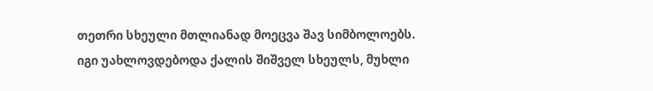თეთრი სხეული მთლიანად მოეცვა შავ სიმბოლოებს. იგი უახლოვდებოდა ქალის შიშველ სხეულს, მუხლი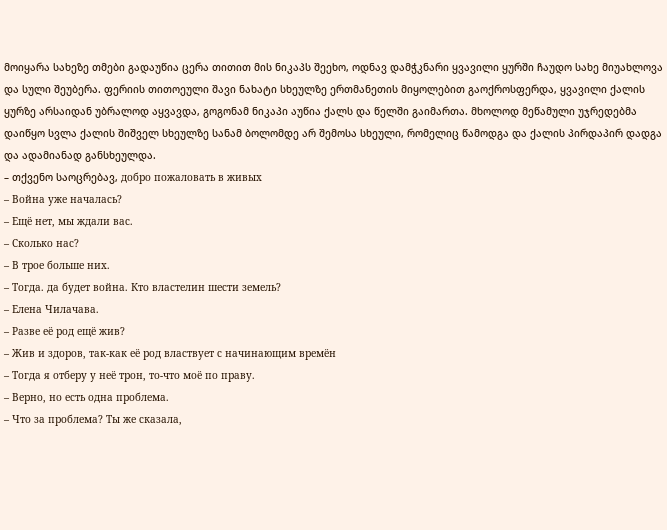მოიყარა სახეზე თმები გადაუწია ცერა თითით მის ნიკაპს შეეხო, ოდნავ დამჭკნარი ყვავილი ყურში ჩაუდო სახე მიუახლოვა და სული შეუბერა. ფერიის თითოეული შავი ნახატი სხეულზე ერთმანეთის მიყოლებით გაოქროსფერდა, ყვავილი ქალის ყურზე არსაიდან უბრალოდ აყვავდა, გოგონამ ნიკაპი აუწია ქალს და წელში გაიმართა. მხოლოდ მეწამული უჯრედებმა დაიწყო სვლა ქალის შიშველ სხეულზე სანამ ბოლომდე არ შემოსა სხეული, რომელიც წამოდგა და ქალის პირდაპირ დადგა და ადამიანად განსხეულდა.
– თქვენო საოცრებავ, добро пожаловать в живых
– Война уже началась?
– Ещё нет, мы ждали вас.
– Сколько нас?
– В трое больше них.
– Тогда. да будет война. Кто властелин шести земель?
– Елена Чилачава.
– Разве её род ещё жив?
– Жив и здоров, так-как её род властвует с начинающим времён
– Тогда я отберу у неё трон, то-что моё по праву.
– Верно, но есть одна проблема.
– Что за проблема? Ты же сказала,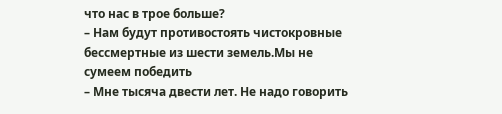что нас в трое больше?
– Нам будут противостоять чистокровные бессмертные из шести земель.Мы не сумеем победить
– Мне тысяча двести лет. Не надо говорить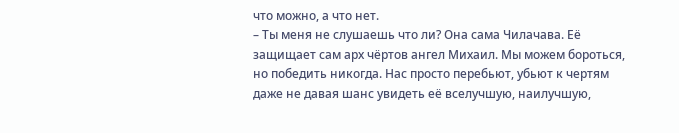что можно, а что нет.
– Ты меня не слушаешь что ли? Она сама Чилачава. Её защищает сам арх чёртов ангел Михаил. Мы можем бороться, но победить никогда. Нас просто перебьют, убьют к чертям даже не давая шанс увидеть её вселучшую, наилучшую,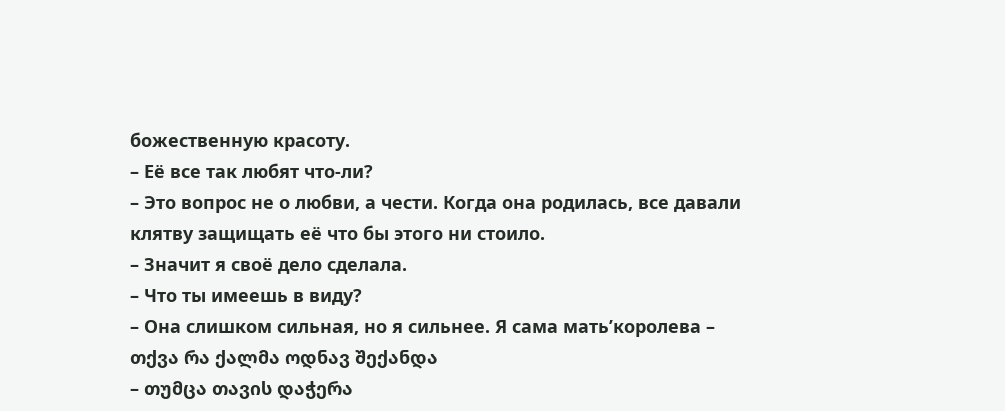божественную красоту.
– Её все так любят что-ли?
– Это вопрос не о любви, а чести. Когда она родилась, все давали клятву защищать её что бы этого ни стоило.
– Значит я своё дело сделала.
– Что ты имеешь в виду?
– Она слишком сильная, но я сильнее. Я сама мать’королева – თქვა რა ქალმა ოდნავ შექანდა
– თუმცა თავის დაჭერა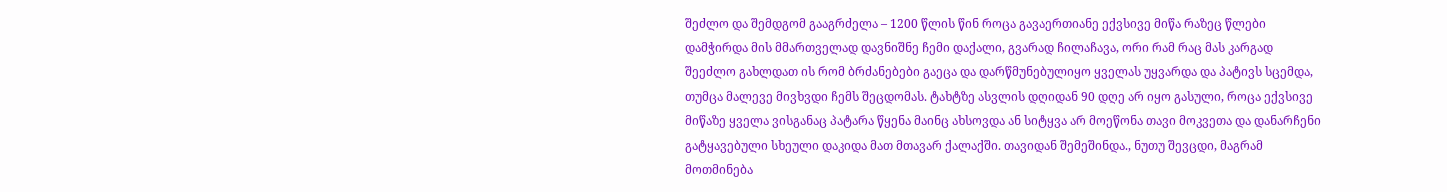შეძლო და შემდგომ გააგრძელა – 1200 წლის წინ როცა გავაერთიანე ექვსივე მიწა რაზეც წლები დამჭირდა მის მმართველად დავნიშნე ჩემი დაქალი, გვარად ჩილაჩავა, ორი რამ რაც მას კარგად შეეძლო გახლდათ ის რომ ბრძანებები გაეცა და დარწმუნებულიყო ყველას უყვარდა და პატივს სცემდა, თუმცა მალევე მივხვდი ჩემს შეცდომას. ტახტზე ასვლის დღიდან 90 დღე არ იყო გასული, როცა ექვსივე მიწაზე ყველა ვისგანაც პატარა წყენა მაინც ახსოვდა ან სიტყვა არ მოეწონა თავი მოკვეთა და დანარჩენი გატყავებული სხეული დაკიდა მათ მთავარ ქალაქში. თავიდან შემეშინდა., ნუთუ შევცდი, მაგრამ მოთმინება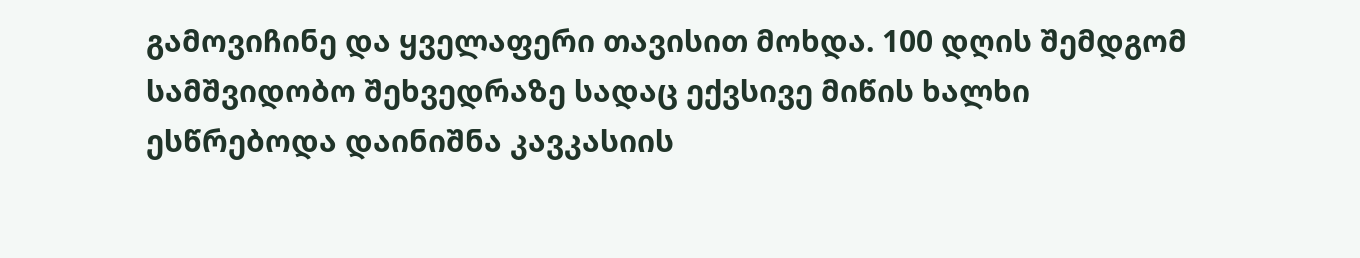გამოვიჩინე და ყველაფერი თავისით მოხდა. 100 დღის შემდგომ სამშვიდობო შეხვედრაზე სადაც ექვსივე მიწის ხალხი ესწრებოდა დაინიშნა კავკასიის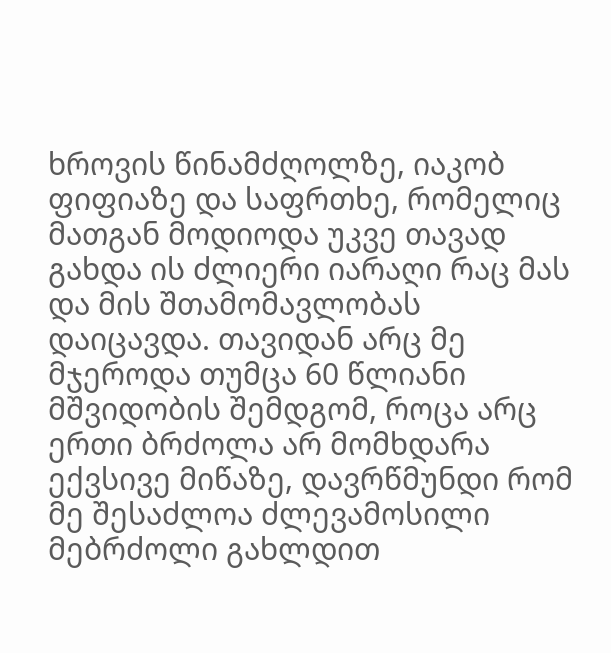ხროვის წინამძღოლზე, იაკობ ფიფიაზე და საფრთხე, რომელიც მათგან მოდიოდა უკვე თავად გახდა ის ძლიერი იარაღი რაც მას და მის შთამომავლობას დაიცავდა. თავიდან არც მე მჯეროდა თუმცა 60 წლიანი მშვიდობის შემდგომ, როცა არც ერთი ბრძოლა არ მომხდარა ექვსივე მიწაზე, დავრწმუნდი რომ მე შესაძლოა ძლევამოსილი მებრძოლი გახლდით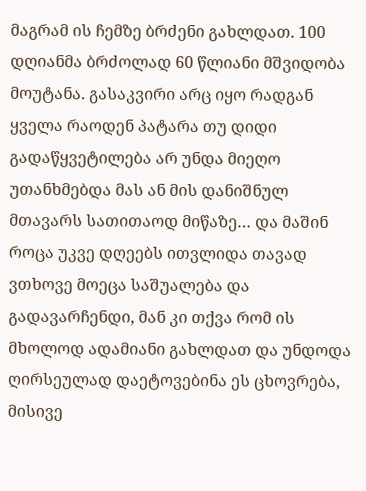მაგრამ ის ჩემზე ბრძენი გახლდათ. 100 დღიანმა ბრძოლად 60 წლიანი მშვიდობა მოუტანა. გასაკვირი არც იყო რადგან ყველა რაოდენ პატარა თუ დიდი გადაწყვეტილება არ უნდა მიეღო უთანხმებდა მას ან მის დანიშნულ მთავარს სათითაოდ მიწაზე… და მაშინ როცა უკვე დღეებს ითვლიდა თავად ვთხოვე მოეცა საშუალება და გადავარჩენდი, მან კი თქვა რომ ის მხოლოდ ადამიანი გახლდათ და უნდოდა ღირსეულად დაეტოვებინა ეს ცხოვრება, მისივე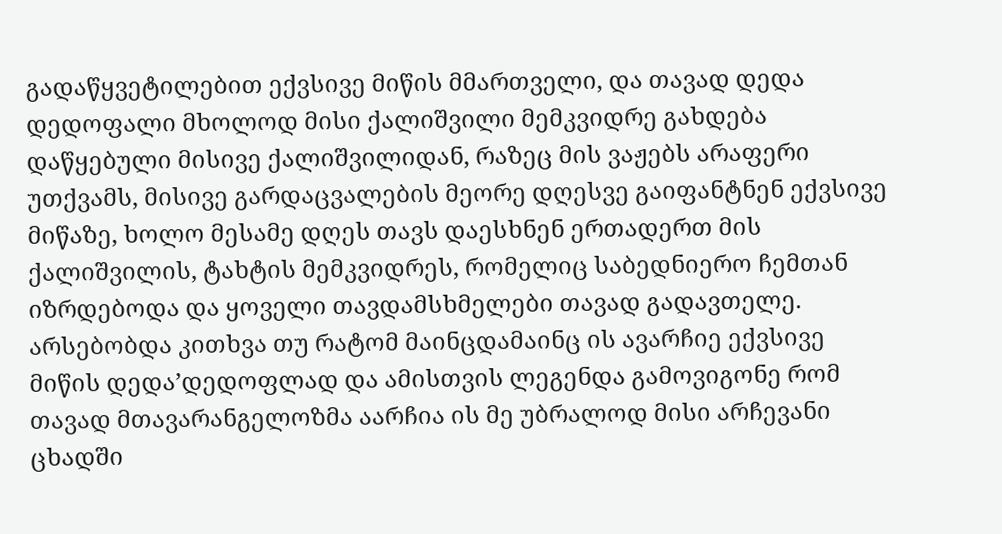გადაწყვეტილებით ექვსივე მიწის მმართველი, და თავად დედა დედოფალი მხოლოდ მისი ქალიშვილი მემკვიდრე გახდება დაწყებული მისივე ქალიშვილიდან, რაზეც მის ვაჟებს არაფერი უთქვამს, მისივე გარდაცვალების მეორე დღესვე გაიფანტნენ ექვსივე მიწაზე, ხოლო მესამე დღეს თავს დაესხნენ ერთადერთ მის ქალიშვილის, ტახტის მემკვიდრეს, რომელიც საბედნიერო ჩემთან იზრდებოდა და ყოველი თავდამსხმელები თავად გადავთელე. არსებობდა კითხვა თუ რატომ მაინცდამაინც ის ავარჩიე ექვსივე მიწის დედა’დედოფლად და ამისთვის ლეგენდა გამოვიგონე რომ თავად მთავარანგელოზმა აარჩია ის მე უბრალოდ მისი არჩევანი ცხადში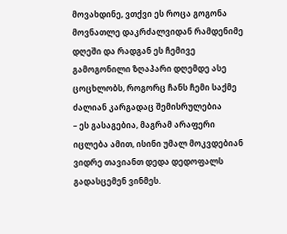მოვახდინე, ვთქვი ეს როცა გოგონა მოვნათლე დაკრძალვიდან რამდენიმე დღეში და რადგან ეს ჩემივე გამოგონილი ზღაპარი დღემდე ასე ცოცხლობს, როგორც ჩანს ჩემი საქმე ძალიან კარგადაც შემისრულებია
– ეს გასაგებია, მაგრამ არაფერი იცლება ამით, ისინი უმალ მოკვდებიან ვიდრე თავიანთ დედა დედოფალს გადასცემენ ვინმეს.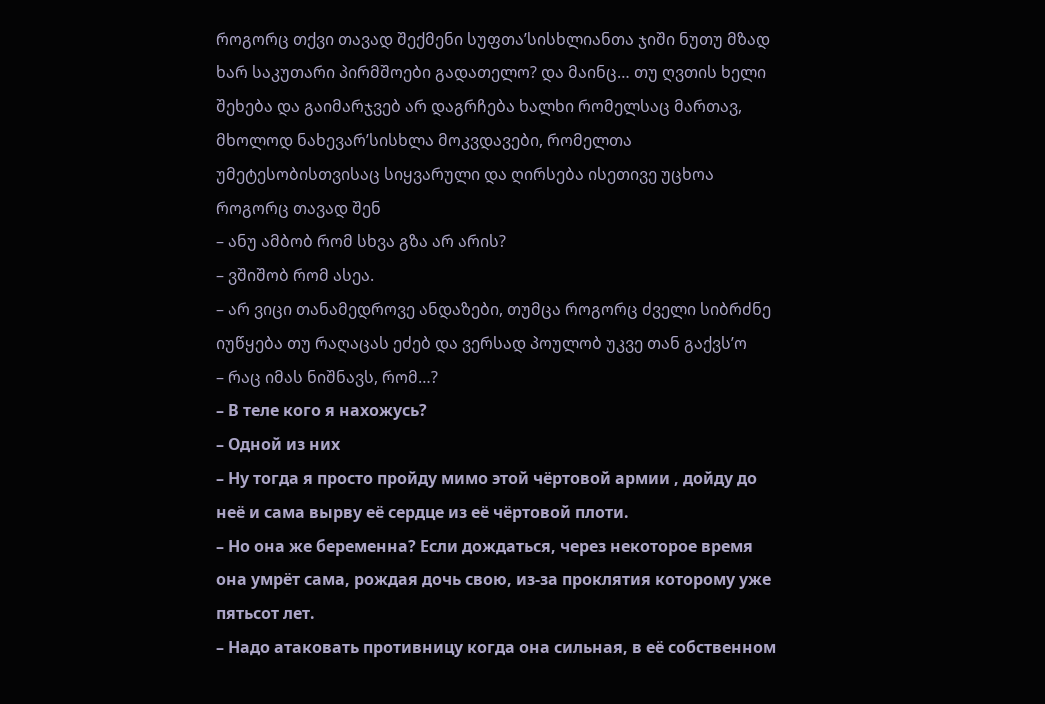როგორც თქვი თავად შექმენი სუფთა’სისხლიანთა ჯიში ნუთუ მზად ხარ საკუთარი პირმშოები გადათელო? და მაინც… თუ ღვთის ხელი შეხება და გაიმარჯვებ არ დაგრჩება ხალხი რომელსაც მართავ, მხოლოდ ნახევარ’სისხლა მოკვდავები, რომელთა უმეტესობისთვისაც სიყვარული და ღირსება ისეთივე უცხოა როგორც თავად შენ
– ანუ ამბობ რომ სხვა გზა არ არის?
– ვშიშობ რომ ასეა.
– არ ვიცი თანამედროვე ანდაზები, თუმცა როგორც ძველი სიბრძნე იუწყება თუ რაღაცას ეძებ და ვერსად პოულობ უკვე თან გაქვს’ო
– რაც იმას ნიშნავს, რომ…?
– В теле кого я нахожусь?
– Одной из них
– Ну тогда я просто пройду мимо этой чёртовой армии , дойду до неё и сама вырву её сердце из её чёртовой плоти.
– Но она же беременна? Если дождаться, через некоторое время она умрёт сама, рождая дочь свою, из-за проклятия которому уже пятьсот лет.
– Надо атаковать противницу когда она сильная, в её собственном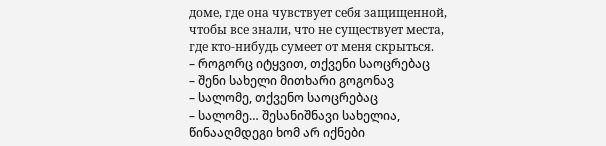доме, где она чувствует себя защищенной, чтобы все знали, что не существует места, где кто-нибудь сумеет от меня скрыться.
– როგორც იტყვით, თქვენი საოცრებაც
– შენი სახელი მითხარი გოგონავ
– სალომე, თქვენო საოცრებაც
– სალომე… შესანიშნავი სახელია, წინააღმდეგი ხომ არ იქნები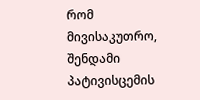რომ მივისაკუთრო, შენდამი პატივისცემის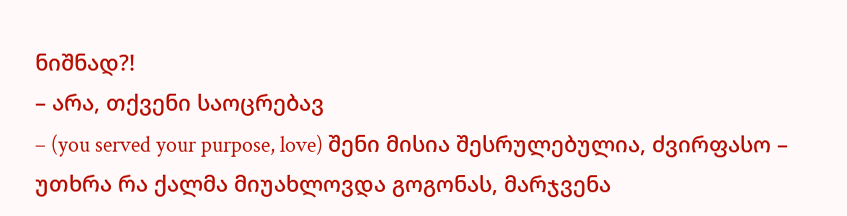ნიშნად?!
– არა, თქვენი საოცრებავ
– (you served your purpose, love) შენი მისია შესრულებულია, ძვირფასო – უთხრა რა ქალმა მიუახლოვდა გოგონას, მარჯვენა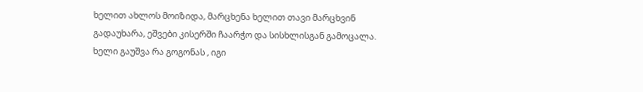ხელით ახლოს მოიზიდა, მარცხენა ხელით თავი მარცხვინ გადაუხარა, ეშვები კისერში ჩაარჭო და სისხლისგან გამოცალა. ხელი გაუშვა რა გოგონას , იგი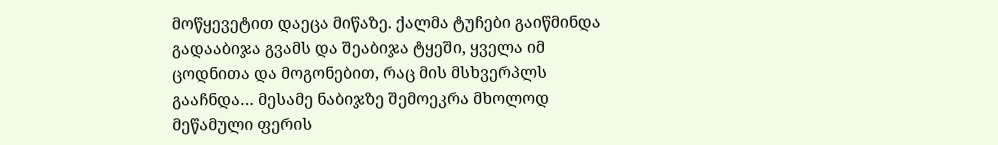მოწყევეტით დაეცა მიწაზე. ქალმა ტუჩები გაიწმინდა გადააბიჯა გვამს და შეაბიჯა ტყეში, ყველა იმ ცოდნითა და მოგონებით, რაც მის მსხვერპლს გააჩნდა… მესამე ნაბიჯზე შემოეკრა მხოლოდ მეწამული ფერის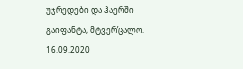უჯრედები და ჰაერში გაიფანტა, მტვერ’ცალო.
16.09.2020